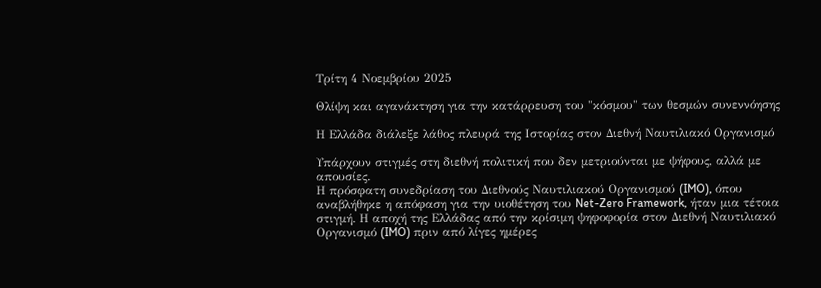Τρίτη 4 Νοεμβρίου 2025

Θλίψη και αγανάκτηση για την κατάρρευση του "κόσμου" των θεσμών συνεννόησης

Η Ελλάδα διάλεξε λάθος πλευρά της Ιστορίας στον Διεθνή Ναυτιλιακό Οργανισμό

Υπάρχουν στιγμές στη διεθνή πολιτική που δεν μετριούνται με ψήφους, αλλά με απουσίες.
Η πρόσφατη συνεδρίαση του Διεθνούς Ναυτιλιακού Οργανισμού (IMO), όπου αναβλήθηκε η απόφαση για την υιοθέτηση του Net-Zero Framework, ήταν μια τέτοια στιγμή. Η αποχή της Ελλάδας από την κρίσιμη ψηφοφορία στον Διεθνή Ναυτιλιακό Οργανισμό (IMO) πριν από λίγες ημέρες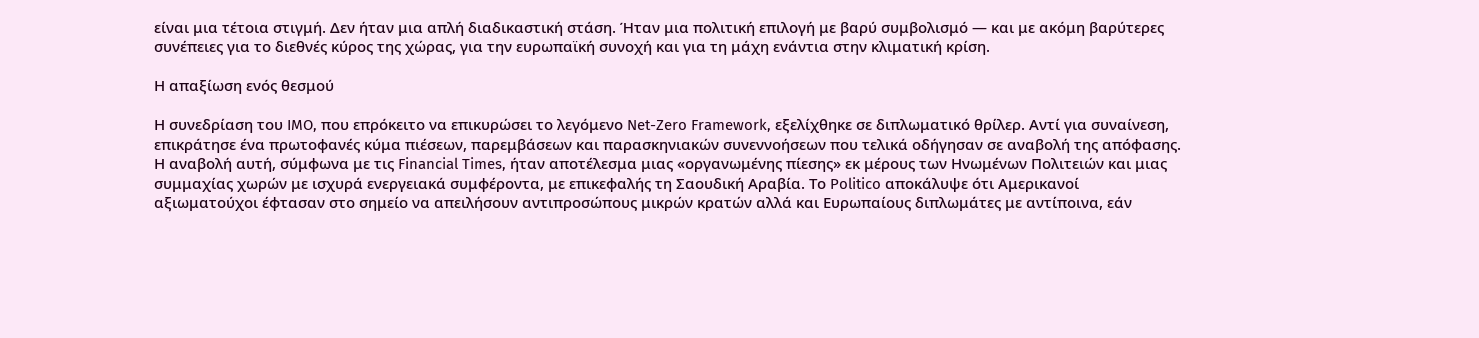είναι μια τέτοια στιγμή. Δεν ήταν μια απλή διαδικαστική στάση. Ήταν μια πολιτική επιλογή με βαρύ συμβολισμό — και με ακόμη βαρύτερες συνέπειες για το διεθνές κύρος της χώρας, για την ευρωπαϊκή συνοχή και για τη μάχη ενάντια στην κλιματική κρίση.

Η απαξίωση ενός θεσμού

Η συνεδρίαση του IMO, που επρόκειτο να επικυρώσει το λεγόμενο Net-Zero Framework, εξελίχθηκε σε διπλωματικό θρίλερ. Αντί για συναίνεση, επικράτησε ένα πρωτοφανές κύμα πιέσεων, παρεμβάσεων και παρασκηνιακών συνεννοήσεων που τελικά οδήγησαν σε αναβολή της απόφασης.
Η αναβολή αυτή, σύμφωνα με τις Financial Times, ήταν αποτέλεσμα μιας «οργανωμένης πίεσης» εκ μέρους των Ηνωμένων Πολιτειών και μιας συμμαχίας χωρών με ισχυρά ενεργειακά συμφέροντα, με επικεφαλής τη Σαουδική Αραβία. Το Politico αποκάλυψε ότι Αμερικανοί αξιωματούχοι έφτασαν στο σημείο να απειλήσουν αντιπροσώπους μικρών κρατών αλλά και Ευρωπαίους διπλωμάτες με αντίποινα, εάν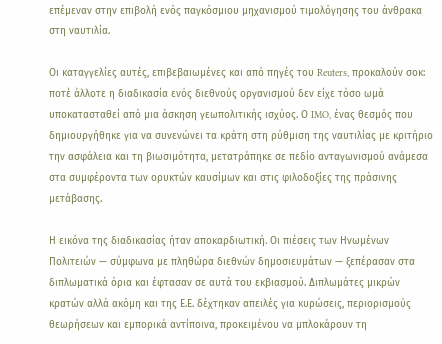επέμεναν στην επιβολή ενός παγκόσμιου μηχανισμού τιμολόγησης του άνθρακα στη ναυτιλία.

Οι καταγγελίες αυτές, επιβεβαιωμένες και από πηγές του Reuters, προκαλούν σοκ: ποτέ άλλοτε η διαδικασία ενός διεθνούς οργανισμού δεν είχε τόσο ωμά υποκατασταθεί από μια άσκηση γεωπολιτικής ισχύος. Ο IMO, ένας θεσμός που δημιουργήθηκε για να συνενώνει τα κράτη στη ρύθμιση της ναυτιλίας με κριτήριο την ασφάλεια και τη βιωσιμότητα, μετατράπηκε σε πεδίο ανταγωνισμού ανάμεσα στα συμφέροντα των ορυκτών καυσίμων και στις φιλοδοξίες της πράσινης μετάβασης.

Η εικόνα της διαδικασίας ήταν αποκαρδιωτική. Οι πιέσεις των Ηνωμένων Πολιτειών — σύμφωνα με πληθώρα διεθνών δημοσιευμάτων — ξεπέρασαν στα διπλωματικά όρια και έφτασαν σε αυτά του εκβιασμού. Διπλωμάτες μικρών κρατών αλλά ακόμη και της Ε.Ε. δέχτηκαν απειλές για κυρώσεις, περιορισμούς θεωρήσεων και εμπορικά αντίποινα, προκειμένου να μπλοκάρουν τη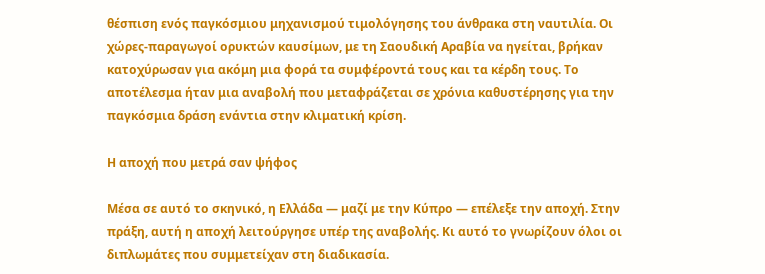θέσπιση ενός παγκόσμιου μηχανισμού τιμολόγησης του άνθρακα στη ναυτιλία. Οι χώρες-παραγωγοί ορυκτών καυσίμων, με τη Σαουδική Αραβία να ηγείται, βρήκαν κατοχύρωσαν για ακόμη μια φορά τα συμφέροντά τους και τα κέρδη τους. Το αποτέλεσμα ήταν μια αναβολή που μεταφράζεται σε χρόνια καθυστέρησης για την παγκόσμια δράση ενάντια στην κλιματική κρίση.

Η αποχή που μετρά σαν ψήφος

Μέσα σε αυτό το σκηνικό, η Ελλάδα — μαζί με την Κύπρο — επέλεξε την αποχή. Στην πράξη, αυτή η αποχή λειτούργησε υπέρ της αναβολής. Κι αυτό το γνωρίζουν όλοι οι διπλωμάτες που συμμετείχαν στη διαδικασία.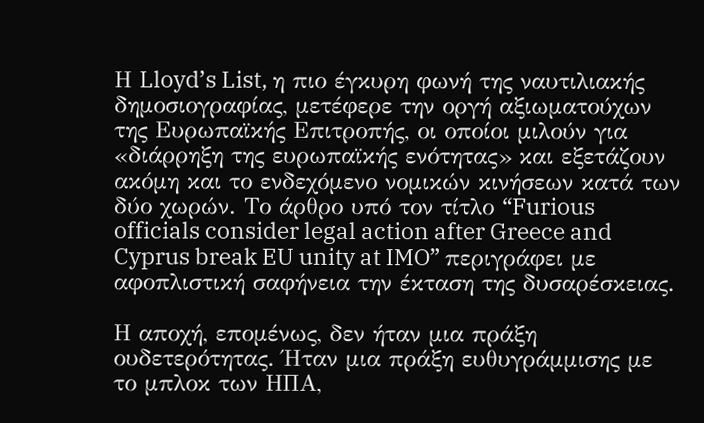Η Lloyd’s List, η πιο έγκυρη φωνή της ναυτιλιακής δημοσιογραφίας, μετέφερε την οργή αξιωματούχων της Ευρωπαϊκής Επιτροπής, οι οποίοι μιλούν για «διάρρηξη της ευρωπαϊκής ενότητας» και εξετάζουν ακόμη και το ενδεχόμενο νομικών κινήσεων κατά των δύο χωρών. Το άρθρο υπό τον τίτλο “Furious officials consider legal action after Greece and Cyprus break EU unity at IMO” περιγράφει με αφοπλιστική σαφήνεια την έκταση της δυσαρέσκειας.

Η αποχή, επομένως, δεν ήταν μια πράξη ουδετερότητας. Ήταν μια πράξη ευθυγράμμισης με το μπλοκ των ΗΠΑ,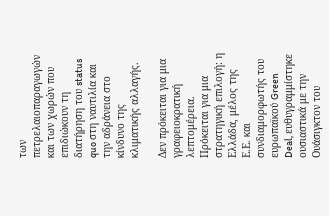των πετρελαιοπαραγωγών και των χωρών που επιδιώκουν τη διατήρηση του status quo στη ναυτιλία και την αδράνεια στο κίνδυνο της κλιματικής αλλαγής.

Δεν πρόκειται για μια γραφειοκρατική λεπτομέρεια. Πρόκειται για μια στρατηγική επιλογή: η Ελλάδα, μέλος της Ε.Ε. και συνδιαμορφωτής του ευρωπαϊκού Green Deal, ευθυγραμμίστηκε ουσιαστικά με την Ουάσιγκτον του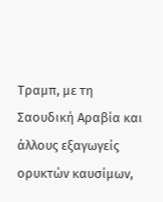Τραμπ, με τη Σαουδική Αραβία και άλλους εξαγωγείς ορυκτών καυσίμων,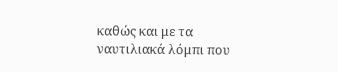καθώς και με τα ναυτιλιακά λόμπι που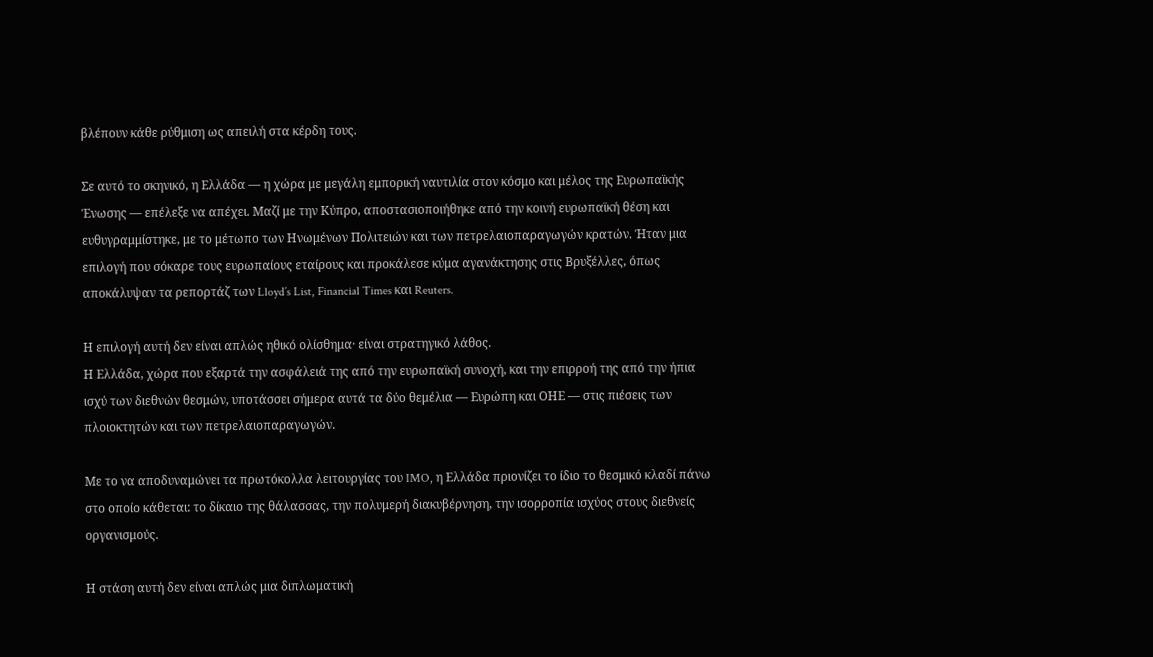βλέπουν κάθε ρύθμιση ως απειλή στα κέρδη τους.

Σε αυτό το σκηνικό, η Ελλάδα — η χώρα με μεγάλη εμπορική ναυτιλία στον κόσμο και μέλος της Ευρωπαϊκής Ένωσης — επέλεξε να απέχει. Μαζί με την Κύπρο, αποστασιοποιήθηκε από την κοινή ευρωπαϊκή θέση και ευθυγραμμίστηκε, με το μέτωπο των Ηνωμένων Πολιτειών και των πετρελαιοπαραγωγών κρατών. Ήταν μια επιλογή που σόκαρε τους ευρωπαίους εταίρους και προκάλεσε κύμα αγανάκτησης στις Βρυξέλλες, όπως αποκάλυψαν τα ρεπορτάζ των Lloyd’s List, Financial Times και Reuters.

Η επιλογή αυτή δεν είναι απλώς ηθικό ολίσθημα· είναι στρατηγικό λάθος.
Η Ελλάδα, χώρα που εξαρτά την ασφάλειά της από την ευρωπαϊκή συνοχή, και την επιρροή της από την ήπια ισχύ των διεθνών θεσμών, υποτάσσει σήμερα αυτά τα δύο θεμέλια — Ευρώπη και ΟΗΕ — στις πιέσεις των πλοιοκτητών και των πετρελαιοπαραγωγών.

Με το να αποδυναμώνει τα πρωτόκολλα λειτουργίας του IMO, η Ελλάδα πριονίζει το ίδιο το θεσμικό κλαδί πάνω στο οποίο κάθεται: το δίκαιο της θάλασσας, την πολυμερή διακυβέρνηση, την ισορροπία ισχύος στους διεθνείς οργανισμούς.

Η στάση αυτή δεν είναι απλώς μια διπλωματική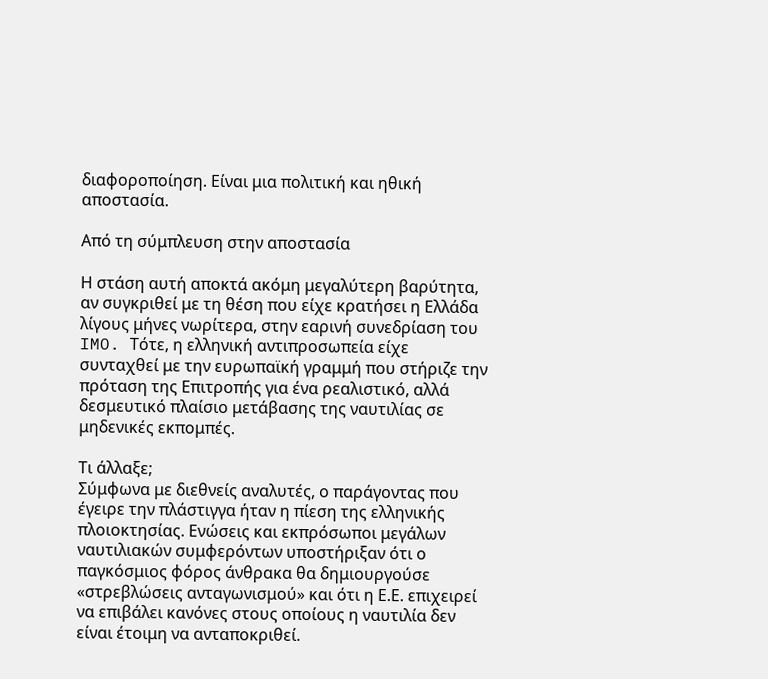διαφοροποίηση. Είναι μια πολιτική και ηθική αποστασία.

Από τη σύμπλευση στην αποστασία

Η στάση αυτή αποκτά ακόμη μεγαλύτερη βαρύτητα, αν συγκριθεί με τη θέση που είχε κρατήσει η Ελλάδα λίγους μήνες νωρίτερα, στην εαρινή συνεδρίαση του IMO. Τότε, η ελληνική αντιπροσωπεία είχε συνταχθεί με την ευρωπαϊκή γραμμή που στήριζε την πρόταση της Επιτροπής για ένα ρεαλιστικό, αλλά δεσμευτικό πλαίσιο μετάβασης της ναυτιλίας σε μηδενικές εκπομπές.

Τι άλλαξε;
Σύμφωνα με διεθνείς αναλυτές, ο παράγοντας που έγειρε την πλάστιγγα ήταν η πίεση της ελληνικής πλοιοκτησίας. Ενώσεις και εκπρόσωποι μεγάλων ναυτιλιακών συμφερόντων υποστήριξαν ότι ο παγκόσμιος φόρος άνθρακα θα δημιουργούσε «στρεβλώσεις ανταγωνισμού» και ότι η Ε.Ε. επιχειρεί να επιβάλει κανόνες στους οποίους η ναυτιλία δεν είναι έτοιμη να ανταποκριθεί.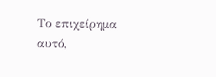Το επιχείρημα αυτό,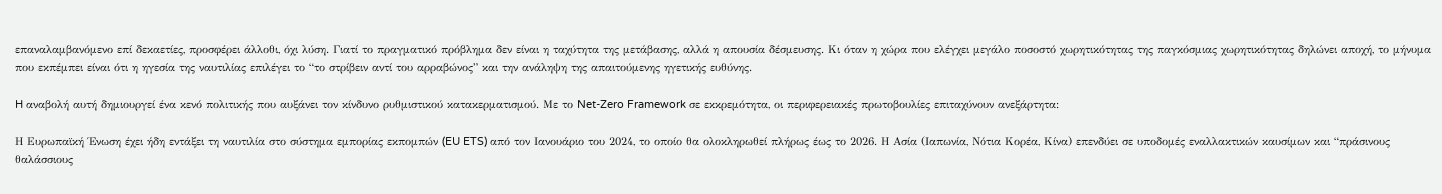επαναλαμβανόμενο επί δεκαετίες, προσφέρει άλλοθι, όχι λύση. Γιατί το πραγματικό πρόβλημα δεν είναι η ταχύτητα της μετάβασης, αλλά η απουσία δέσμευσης. Κι όταν η χώρα που ελέγχει μεγάλο ποσοστό χωρητικότητας της παγκόσμιας χωρητικότητας δηλώνει αποχή, το μήνυμα που εκπέμπει είναι ότι η ηγεσία της ναυτιλίας επιλέγει το “το στρίβειν αντί του αρραβώνος” και την ανάληψη της απαιτούμενης ηγετικής ευθύνης.

H αναβολή αυτή δημιουργεί ένα κενό πολιτικής που αυξάνει τον κίνδυνο ρυθμιστικού κατακερματισμού. Με το Net-Zero Framework σε εκκρεμότητα, οι περιφερειακές πρωτοβουλίες επιταχύνουν ανεξάρτητα:

Η Ευρωπαϊκή Ένωση έχει ήδη εντάξει τη ναυτιλία στο σύστημα εμπορίας εκπομπών (EU ETS) από τον Ιανουάριο του 2024, το οποίο θα ολοκληρωθεί πλήρως έως το 2026. Η Ασία (Ιαπωνία, Νότια Κορέα, Κίνα) επενδύει σε υποδομές εναλλακτικών καυσίμων και “πράσινους θαλάσσιους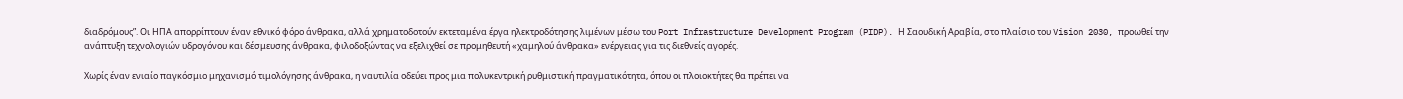διαδρόμους”. Οι ΗΠΑ απορρίπτουν έναν εθνικό φόρο άνθρακα, αλλά χρηματοδοτούν εκτεταμένα έργα ηλεκτροδότησης λιμένων μέσω του Port Infrastructure Development Program (PIDP). Η Σαουδική Αραβία, στο πλαίσιο του Vision 2030, προωθεί την ανάπτυξη τεχνολογιών υδρογόνου και δέσμευσης άνθρακα, φιλοδοξώντας να εξελιχθεί σε προμηθευτή «χαμηλού άνθρακα» ενέργειας για τις διεθνείς αγορές.

Χωρίς έναν ενιαίο παγκόσμιο μηχανισμό τιμολόγησης άνθρακα, η ναυτιλία οδεύει προς μια πολυκεντρική ρυθμιστική πραγματικότητα, όπου οι πλοιοκτήτες θα πρέπει να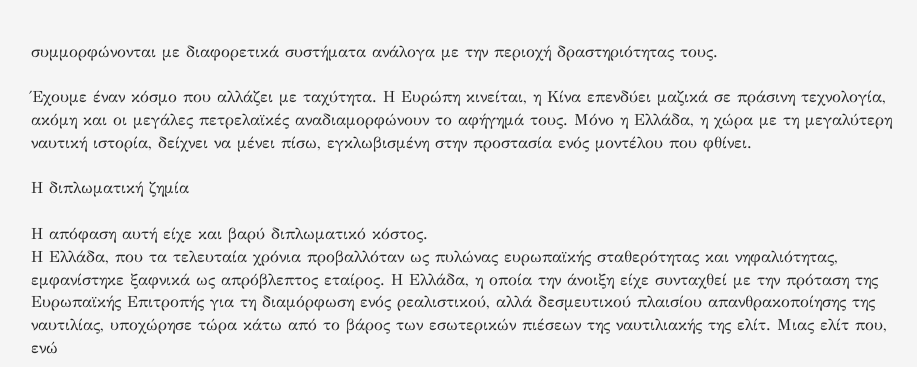συμμορφώνονται με διαφορετικά συστήματα ανάλογα με την περιοχή δραστηριότητας τους.

Έχουμε έναν κόσμο που αλλάζει με ταχύτητα. Η Ευρώπη κινείται, η Κίνα επενδύει μαζικά σε πράσινη τεχνολογία, ακόμη και οι μεγάλες πετρελαϊκές αναδιαμορφώνουν το αφήγημά τους. Μόνο η Ελλάδα, η χώρα με τη μεγαλύτερη ναυτική ιστορία, δείχνει να μένει πίσω, εγκλωβισμένη στην προστασία ενός μοντέλου που φθίνει.

Η διπλωματική ζημία

Η απόφαση αυτή είχε και βαρύ διπλωματικό κόστος.
Η Ελλάδα, που τα τελευταία χρόνια προβαλλόταν ως πυλώνας ευρωπαϊκής σταθερότητας και νηφαλιότητας, εμφανίστηκε ξαφνικά ως απρόβλεπτος εταίρος. Η Ελλάδα, η οποία την άνοιξη είχε συνταχθεί με την πρόταση της Ευρωπαϊκής Επιτροπής για τη διαμόρφωση ενός ρεαλιστικού, αλλά δεσμευτικού πλαισίου απανθρακοποίησης της ναυτιλίας, υποχώρησε τώρα κάτω από το βάρος των εσωτερικών πιέσεων της ναυτιλιακής της ελίτ. Μιας ελίτ που, ενώ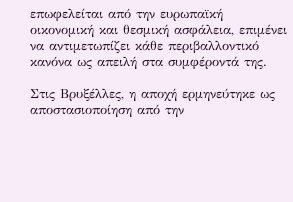επωφελείται από την ευρωπαϊκή οικονομική και θεσμική ασφάλεια, επιμένει να αντιμετωπίζει κάθε περιβαλλοντικό κανόνα ως απειλή στα συμφέροντά της.

Στις Βρυξέλλες, η αποχή ερμηνεύτηκε ως αποστασιοποίηση από την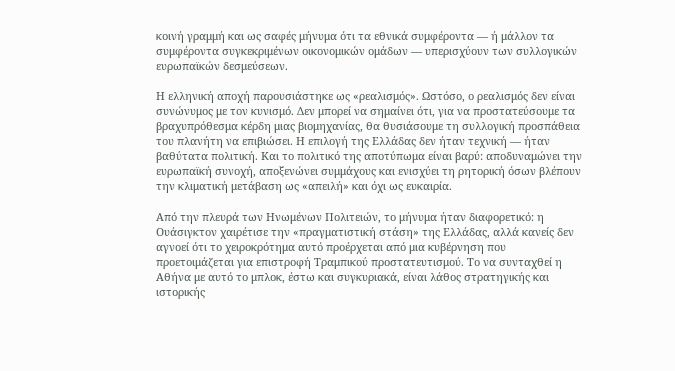κοινή γραμμή και ως σαφές μήνυμα ότι τα εθνικά συμφέροντα — ή μάλλον τα συμφέροντα συγκεκριμένων οικονομικών ομάδων — υπερισχύουν των συλλογικών ευρωπαϊκών δεσμεύσεων.

Η ελληνική αποχή παρουσιάστηκε ως «ρεαλισμός». Ωστόσο, ο ρεαλισμός δεν είναι συνώνυμος με τον κυνισμό. Δεν μπορεί να σημαίνει ότι, για να προστατεύσουμε τα βραχυπρόθεσμα κέρδη μιας βιομηχανίας, θα θυσιάσουμε τη συλλογική προσπάθεια του πλανήτη να επιβιώσει. Η επιλογή της Ελλάδας δεν ήταν τεχνική — ήταν βαθύτατα πολιτική. Και το πολιτικό της αποτύπωμα είναι βαρύ: αποδυναμώνει την ευρωπαϊκή συνοχή, αποξενώνει συμμάχους και ενισχύει τη ρητορική όσων βλέπουν την κλιματική μετάβαση ως «απειλή» και όχι ως ευκαιρία.

Από την πλευρά των Ηνωμένων Πολιτειών, το μήνυμα ήταν διαφορετικό: η Ουάσιγκτον χαιρέτισε την «πραγματιστική στάση» της Ελλάδας, αλλά κανείς δεν αγνοεί ότι το χειροκρότημα αυτό προέρχεται από μια κυβέρνηση που προετοιμάζεται για επιστροφή Τραμπικού προστατευτισμού. Το να συνταχθεί η Αθήνα με αυτό το μπλοκ, έστω και συγκυριακά, είναι λάθος στρατηγικής και ιστορικής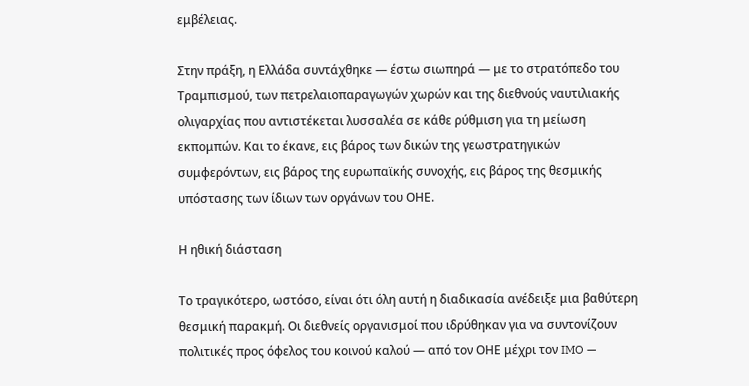εμβέλειας.

Στην πράξη, η Ελλάδα συντάχθηκε — έστω σιωπηρά — με το στρατόπεδο του Τραμπισμού, των πετρελαιοπαραγωγών χωρών και της διεθνούς ναυτιλιακής ολιγαρχίας που αντιστέκεται λυσσαλέα σε κάθε ρύθμιση για τη μείωση εκπομπών. Και το έκανε, εις βάρος των δικών της γεωστρατηγικών συμφερόντων, εις βάρος της ευρωπαϊκής συνοχής, εις βάρος της θεσμικής υπόστασης των ίδιων των οργάνων του ΟΗΕ.

Η ηθική διάσταση

Το τραγικότερο, ωστόσο, είναι ότι όλη αυτή η διαδικασία ανέδειξε μια βαθύτερη θεσμική παρακμή. Οι διεθνείς οργανισμοί που ιδρύθηκαν για να συντονίζουν πολιτικές προς όφελος του κοινού καλού — από τον ΟΗΕ μέχρι τον IMO —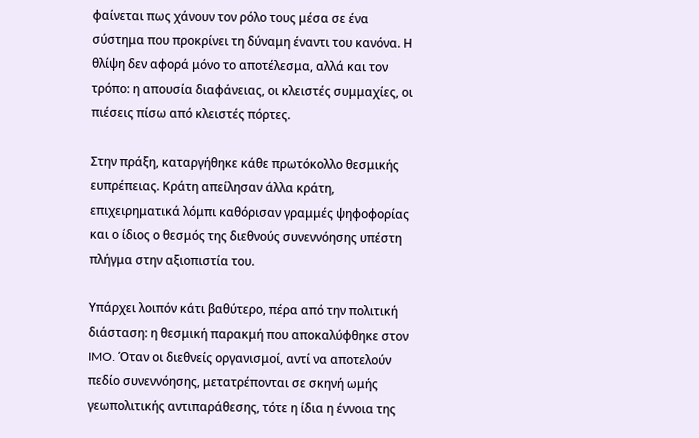φαίνεται πως χάνουν τον ρόλο τους μέσα σε ένα σύστημα που προκρίνει τη δύναμη έναντι του κανόνα. Η θλίψη δεν αφορά μόνο το αποτέλεσμα, αλλά και τον τρόπο: η απουσία διαφάνειας, οι κλειστές συμμαχίες, οι πιέσεις πίσω από κλειστές πόρτες.

Στην πράξη, καταργήθηκε κάθε πρωτόκολλο θεσμικής ευπρέπειας. Κράτη απείλησαν άλλα κράτη, επιχειρηματικά λόμπι καθόρισαν γραμμές ψηφοφορίας και ο ίδιος ο θεσμός της διεθνούς συνεννόησης υπέστη πλήγμα στην αξιοπιστία του.

Υπάρχει λοιπόν κάτι βαθύτερο, πέρα από την πολιτική διάσταση: η θεσμική παρακμή που αποκαλύφθηκε στον IMO. Όταν οι διεθνείς οργανισμοί, αντί να αποτελούν πεδίο συνεννόησης, μετατρέπονται σε σκηνή ωμής γεωπολιτικής αντιπαράθεσης, τότε η ίδια η έννοια της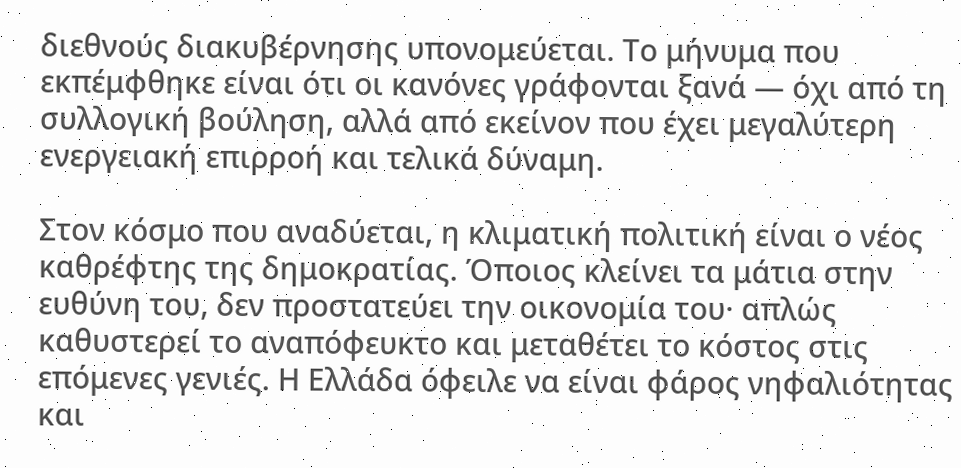διεθνούς διακυβέρνησης υπονομεύεται. Το μήνυμα που εκπέμφθηκε είναι ότι οι κανόνες γράφονται ξανά — όχι από τη συλλογική βούληση, αλλά από εκείνον που έχει μεγαλύτερη ενεργειακή επιρροή και τελικά δύναμη.

Στον κόσμο που αναδύεται, η κλιματική πολιτική είναι ο νέος καθρέφτης της δημοκρατίας. Όποιος κλείνει τα μάτια στην ευθύνη του, δεν προστατεύει την οικονομία του· απλώς καθυστερεί το αναπόφευκτο και μεταθέτει το κόστος στις επόμενες γενιές. Η Ελλάδα όφειλε να είναι φάρος νηφαλιότητας και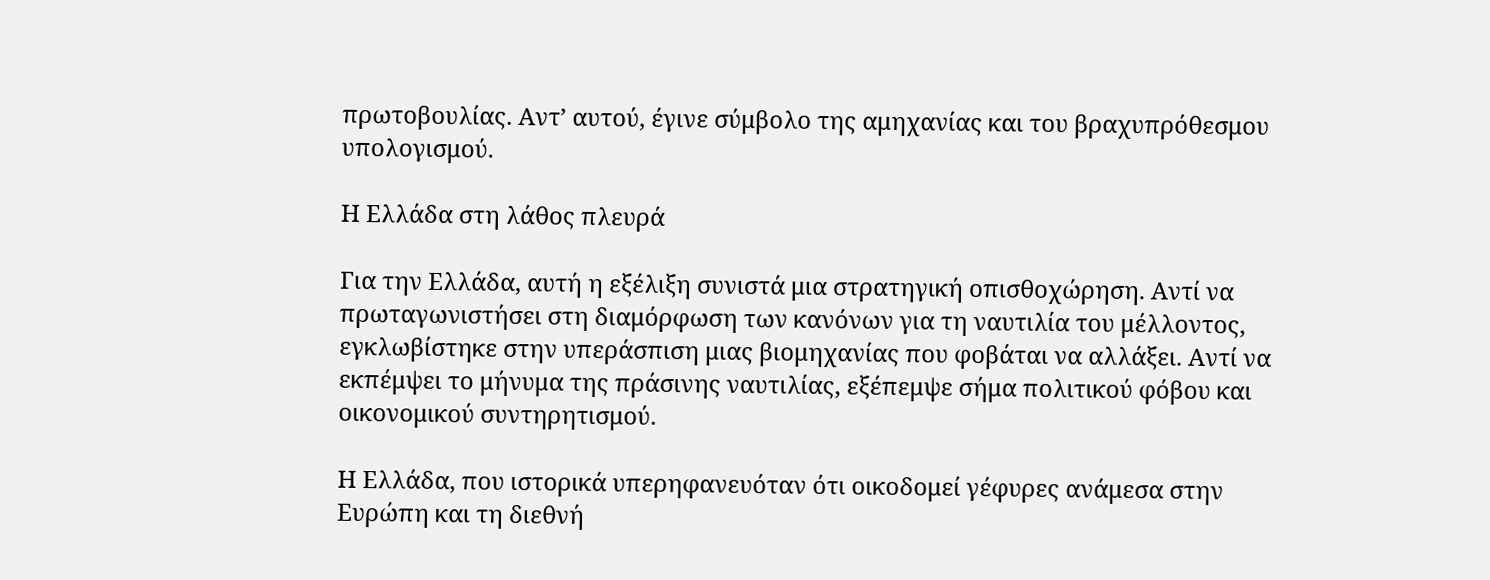πρωτοβουλίας. Αντ’ αυτού, έγινε σύμβολο της αμηχανίας και του βραχυπρόθεσμου υπολογισμού.

Η Ελλάδα στη λάθος πλευρά

Για την Ελλάδα, αυτή η εξέλιξη συνιστά μια στρατηγική οπισθοχώρηση. Αντί να πρωταγωνιστήσει στη διαμόρφωση των κανόνων για τη ναυτιλία του μέλλοντος, εγκλωβίστηκε στην υπεράσπιση μιας βιομηχανίας που φοβάται να αλλάξει. Αντί να εκπέμψει το μήνυμα της πράσινης ναυτιλίας, εξέπεμψε σήμα πολιτικού φόβου και οικονομικού συντηρητισμού.

Η Ελλάδα, που ιστορικά υπερηφανευόταν ότι οικοδομεί γέφυρες ανάμεσα στην Ευρώπη και τη διεθνή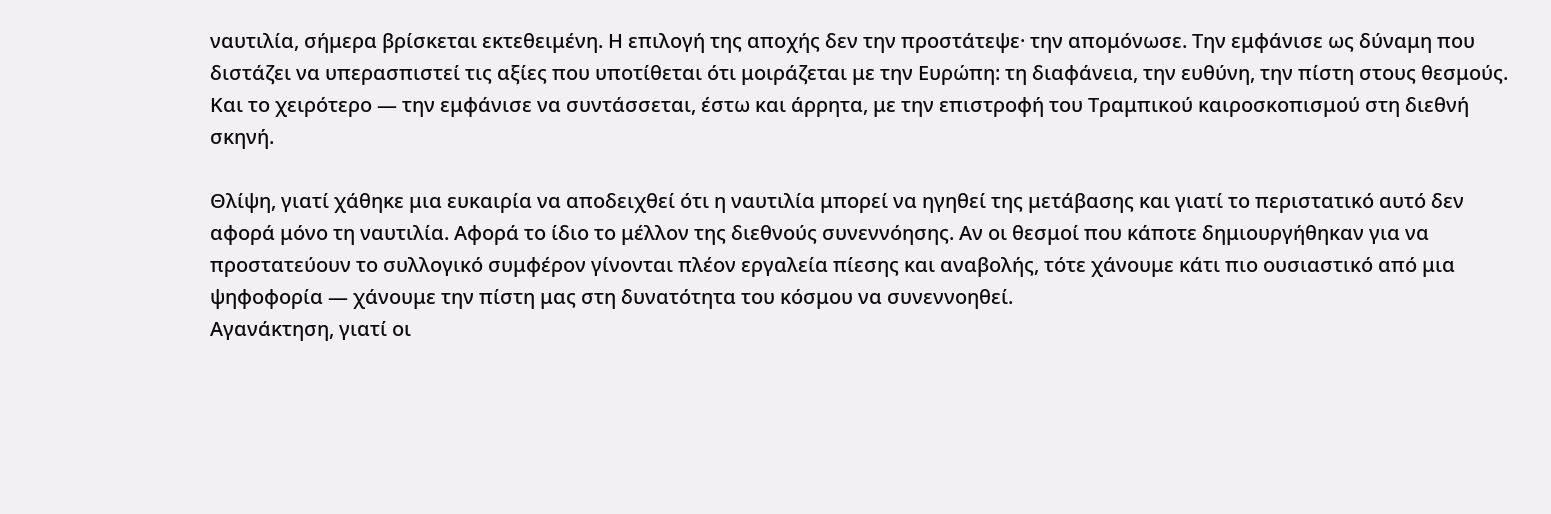ναυτιλία, σήμερα βρίσκεται εκτεθειμένη. Η επιλογή της αποχής δεν την προστάτεψε· την απομόνωσε. Την εμφάνισε ως δύναμη που διστάζει να υπερασπιστεί τις αξίες που υποτίθεται ότι μοιράζεται με την Ευρώπη: τη διαφάνεια, την ευθύνη, την πίστη στους θεσμούς. Και το χειρότερο — την εμφάνισε να συντάσσεται, έστω και άρρητα, με την επιστροφή του Τραμπικού καιροσκοπισμού στη διεθνή σκηνή.

Θλίψη, γιατί χάθηκε μια ευκαιρία να αποδειχθεί ότι η ναυτιλία μπορεί να ηγηθεί της μετάβασης και γιατί το περιστατικό αυτό δεν αφορά μόνο τη ναυτιλία. Αφορά το ίδιο το μέλλον της διεθνούς συνεννόησης. Αν οι θεσμοί που κάποτε δημιουργήθηκαν για να προστατεύουν το συλλογικό συμφέρον γίνονται πλέον εργαλεία πίεσης και αναβολής, τότε χάνουμε κάτι πιο ουσιαστικό από μια ψηφοφορία — χάνουμε την πίστη μας στη δυνατότητα του κόσμου να συνεννοηθεί.
Αγανάκτηση, γιατί οι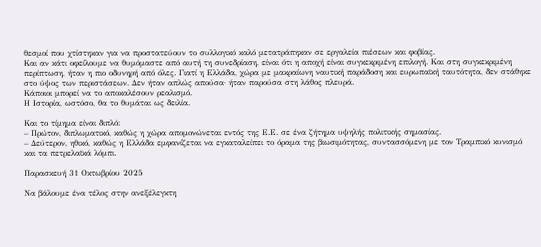θεσμοί που χτίστηκαν για να προστατεύουν το συλλογικό καλό μετατράπηκαν σε εργαλεία πιέσεων και φοβίας.
Και αν κάτι οφείλουμε να θυμόμαστε από αυτή τη συνεδρίαση, είναι ότι η αποχή είναι συγκεκριμένη επιλογή. Και στη συγκεκριμένη περίπτωση, ήταν η πιο οδυνηρή από όλες. Γιατί η Ελλάδα, χώρα με μακραίωνη ναυτική παράδοση και ευρωπαϊκή ταυτότητα, δεν στάθηκε στο ύψος των περιστάσεων. Δεν ήταν απλώς απούσα· ήταν παρούσα στη λάθος πλευρά.
Κάποιοι μπορεί να το αποκαλέσουν ρεαλισμό.
Η Ιστορία, ωστόσο, θα το θυμάται ως δειλία.

Και το τίμημα είναι διπλό:
– Πρώτον, διπλωματικό, καθώς η χώρα απομονώνεται εντός της Ε.Ε. σε ένα ζήτημα υψηλής πολιτικής σημασίας.
– Δεύτερον, ηθικό, καθώς η Ελλάδα εμφανίζεται να εγκαταλείπει το όραμα της βιωσιμότητας, συντασσόμενη με τον Τραμπικό κυνισμό και τα πετρελαϊκά λόμπι.

Παρασκευή 31 Οκτωβρίου 2025

Να βάλουμε ένα τέλος στην ανεξέλεγκτη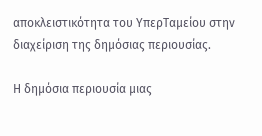αποκλειστικότητα του ΥπερΤαμείου στην διαχείριση της δημόσιας περιουσίας.

Η δημόσια περιουσία μιας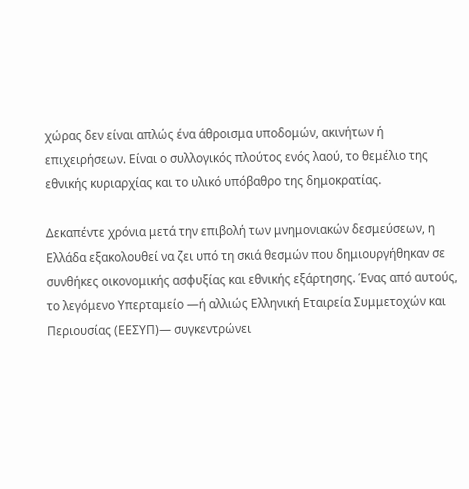χώρας δεν είναι απλώς ένα άθροισμα υποδομών, ακινήτων ή επιχειρήσεων. Είναι ο συλλογικός πλούτος ενός λαού, το θεμέλιο της εθνικής κυριαρχίας και το υλικό υπόβαθρο της δημοκρατίας.

Δεκαπέντε χρόνια μετά την επιβολή των μνημονιακών δεσμεύσεων, η Ελλάδα εξακολουθεί να ζει υπό τη σκιά θεσμών που δημιουργήθηκαν σε συνθήκες οικονομικής ασφυξίας και εθνικής εξάρτησης. Ένας από αυτούς, το λεγόμενο Υπερταμείο —ή αλλιώς Ελληνική Εταιρεία Συμμετοχών και Περιουσίας (ΕΕΣΥΠ)— συγκεντρώνει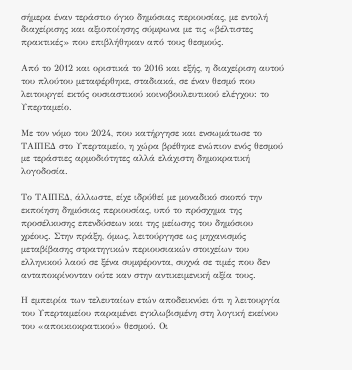σήμερα έναν τεράστιο όγκο δημόσιας περιουσίας, με εντολή διαχείρισης και αξιοποίησης σύμφωνα με τις «βέλτιστες πρακτικές» που επιβλήθηκαν από τους θεσμούς.

Από το 2012 και οριστικά το 2016 και εξής, η διαχείριση αυτού του πλούτου μεταφέρθηκε, σταδιακά, σε έναν θεσμό που λειτουργεί εκτός ουσιαστικού κοινοβουλευτικού ελέγχου: το Υπερταμείο.

Με τον νόμο του 2024, που κατήργησε και ενσωμάτωσε το ΤΑΙΠΕΔ στο Υπερταμείο, η χώρα βρέθηκε ενώπιον ενός θεσμού με τεράστιες αρμοδιότητες αλλά ελάχιστη δημοκρατική λογοδοσία.

Το ΤΑΙΠΕΔ, άλλωστε, είχε ιδρύθεί με μοναδικό σκοπό την εκποίηση δημόσιας περιουσίας, υπό το πρόσχημα της προσέλκυσης επενδύσεων και της μείωσης του δημόσιου χρέους. Στην πράξη, όμως, λειτούργησε ως μηχανισμός μεταβίβασης στρατηγικών περιουσιακών στοιχείων του ελληνικού λαού σε ξένα συμφέροντα, συχνά σε τιμές που δεν ανταποκρίνονταν ούτε καν στην αντικειμενική αξία τους.

Η εμπειρία των τελευταίων ετών αποδεικνύει ότι η λειτουργία του Υπερταμείου παραμένει εγκλωβισμένη στη λογική εκείνου του «αποικιοκρατικού» θεσμού. Οι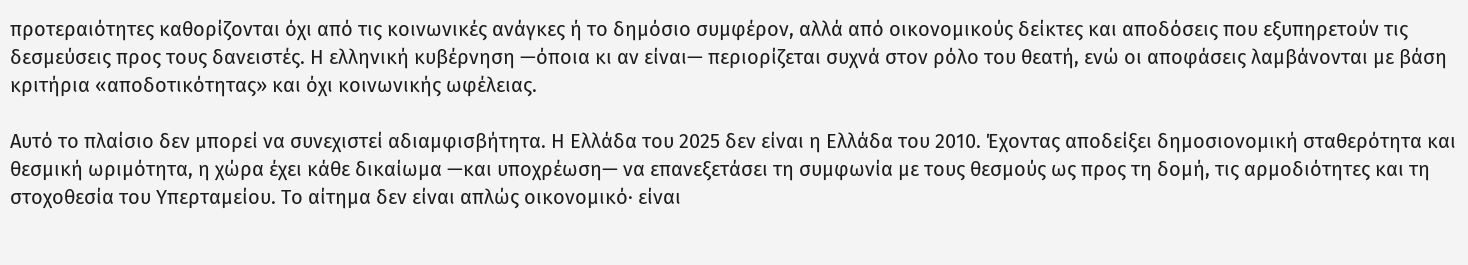προτεραιότητες καθορίζονται όχι από τις κοινωνικές ανάγκες ή το δημόσιο συμφέρον, αλλά από οικονομικούς δείκτες και αποδόσεις που εξυπηρετούν τις δεσμεύσεις προς τους δανειστές. Η ελληνική κυβέρνηση —όποια κι αν είναι— περιορίζεται συχνά στον ρόλο του θεατή, ενώ οι αποφάσεις λαμβάνονται με βάση κριτήρια «αποδοτικότητας» και όχι κοινωνικής ωφέλειας.

Αυτό το πλαίσιο δεν μπορεί να συνεχιστεί αδιαμφισβήτητα. Η Ελλάδα του 2025 δεν είναι η Ελλάδα του 2010. Έχοντας αποδείξει δημοσιονομική σταθερότητα και θεσμική ωριμότητα, η χώρα έχει κάθε δικαίωμα —και υποχρέωση— να επανεξετάσει τη συμφωνία με τους θεσμούς ως προς τη δομή, τις αρμοδιότητες και τη στοχοθεσία του Υπερταμείου. Το αίτημα δεν είναι απλώς οικονομικό· είναι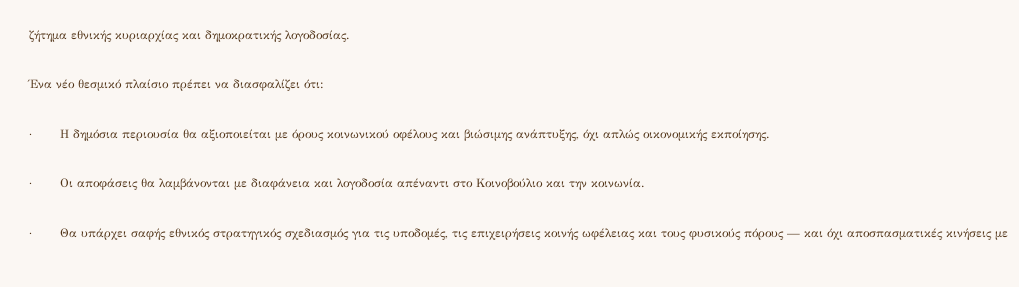ζήτημα εθνικής κυριαρχίας και δημοκρατικής λογοδοσίας.

Ένα νέο θεσμικό πλαίσιο πρέπει να διασφαλίζει ότι:

·       Η δημόσια περιουσία θα αξιοποιείται με όρους κοινωνικού οφέλους και βιώσιμης ανάπτυξης, όχι απλώς οικονομικής εκποίησης.

·       Οι αποφάσεις θα λαμβάνονται με διαφάνεια και λογοδοσία απέναντι στο Κοινοβούλιο και την κοινωνία.

·       Θα υπάρχει σαφής εθνικός στρατηγικός σχεδιασμός για τις υποδομές, τις επιχειρήσεις κοινής ωφέλειας και τους φυσικούς πόρους — και όχι αποσπασματικές κινήσεις με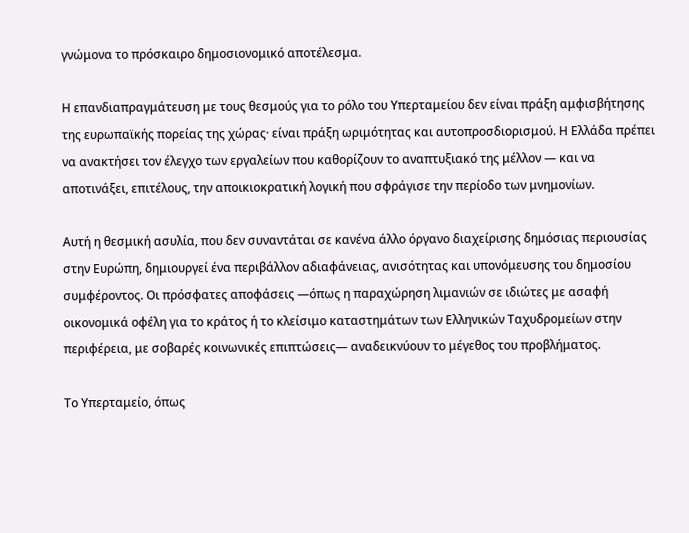γνώμονα το πρόσκαιρο δημοσιονομικό αποτέλεσμα.

Η επανδιαπραγμάτευση με τους θεσμούς για το ρόλο του Υπερταμείου δεν είναι πράξη αμφισβήτησης της ευρωπαϊκής πορείας της χώρας· είναι πράξη ωριμότητας και αυτοπροσδιορισμού. Η Ελλάδα πρέπει να ανακτήσει τον έλεγχο των εργαλείων που καθορίζουν το αναπτυξιακό της μέλλον — και να αποτινάξει, επιτέλους, την αποικιοκρατική λογική που σφράγισε την περίοδο των μνημονίων.

Αυτή η θεσμική ασυλία, που δεν συναντάται σε κανένα άλλο όργανο διαχείρισης δημόσιας περιουσίας στην Ευρώπη, δημιουργεί ένα περιβάλλον αδιαφάνειας, ανισότητας και υπονόμευσης του δημοσίου συμφέροντος. Οι πρόσφατες αποφάσεις —όπως η παραχώρηση λιμανιών σε ιδιώτες με ασαφή οικονομικά οφέλη για το κράτος ή το κλείσιμο καταστημάτων των Ελληνικών Ταχυδρομείων στην περιφέρεια, με σοβαρές κοινωνικές επιπτώσεις— αναδεικνύουν το μέγεθος του προβλήματος.

Το Υπερταμείο, όπως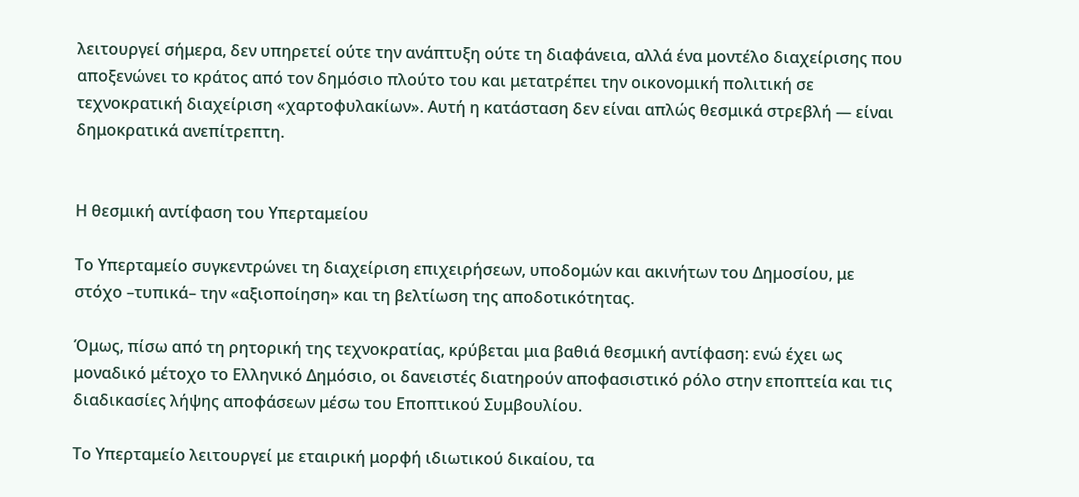λειτουργεί σήμερα, δεν υπηρετεί ούτε την ανάπτυξη ούτε τη διαφάνεια, αλλά ένα μοντέλο διαχείρισης που αποξενώνει το κράτος από τον δημόσιο πλούτο του και μετατρέπει την οικονομική πολιτική σε τεχνοκρατική διαχείριση «χαρτοφυλακίων». Αυτή η κατάσταση δεν είναι απλώς θεσμικά στρεβλή — είναι δημοκρατικά ανεπίτρεπτη.


Η θεσμική αντίφαση του Υπερταμείου

Το Υπερταμείο συγκεντρώνει τη διαχείριση επιχειρήσεων, υποδομών και ακινήτων του Δημοσίου, με στόχο –τυπικά– την «αξιοποίηση» και τη βελτίωση της αποδοτικότητας.

Όμως, πίσω από τη ρητορική της τεχνοκρατίας, κρύβεται μια βαθιά θεσμική αντίφαση: ενώ έχει ως μοναδικό μέτοχο το Ελληνικό Δημόσιο, οι δανειστές διατηρούν αποφασιστικό ρόλο στην εποπτεία και τις διαδικασίες λήψης αποφάσεων μέσω του Εποπτικού Συμβουλίου.

Το Υπερταμείο λειτουργεί με εταιρική μορφή ιδιωτικού δικαίου, τα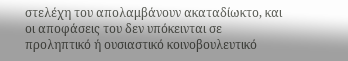στελέχη του απολαμβάνουν ακαταδίωκτο, και οι αποφάσεις του δεν υπόκεινται σε προληπτικό ή ουσιαστικό κοινοβουλευτικό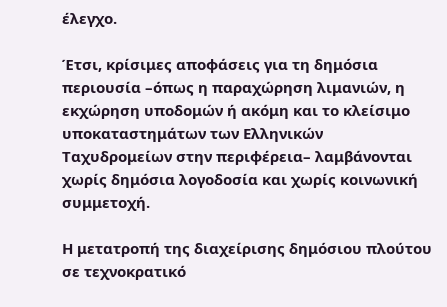έλεγχο.

Έτσι, κρίσιμες αποφάσεις για τη δημόσια περιουσία –όπως η παραχώρηση λιμανιών, η εκχώρηση υποδομών ή ακόμη και το κλείσιμο υποκαταστημάτων των Ελληνικών Ταχυδρομείων στην περιφέρεια– λαμβάνονται χωρίς δημόσια λογοδοσία και χωρίς κοινωνική συμμετοχή.

Η μετατροπή της διαχείρισης δημόσιου πλούτου σε τεχνοκρατικό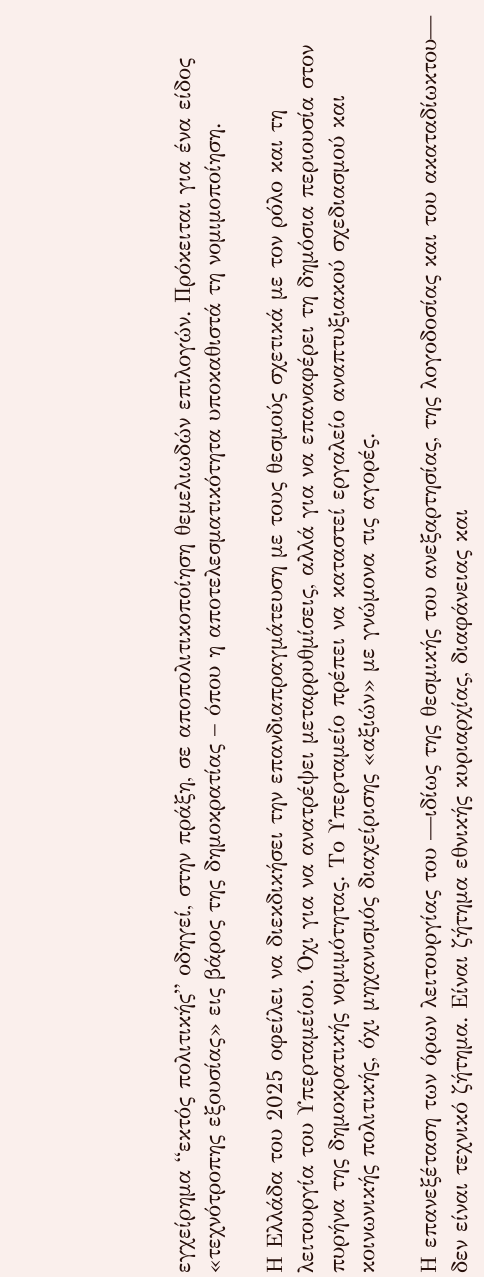εγχείρημα “εκτός πολιτικής” οδηγεί, στην πράξη, σε αποπολιτικοποίηση θεμελιωδών επιλογών. Πρόκειται για ένα είδος «τεχνότροπης εξουσίας» εις βάρος της δημοκρατίας – όπου η αποτελεσματικότητα υποκαθιστά τη νομιμοποίηση.

Η Ελλάδα του 2025 οφείλει να διεκδικήσει την επανδιαπραγμάτευση με τους θεσμούς σχετικά με τον ρόλο και τη λειτουργία του Υπερταμείου. Όχι για να ανατρέψει μεταρρυθμίσεις, αλλά για να επαναφέρει τη δημόσια περιουσία στον πυρήνα της δημοκρατικής νομιμότητας. Το Υπερταμείο πρέπει να καταστεί εργαλείο αναπτυξιακού σχεδιασμού και κοινωνικής πολιτικής, όχι μηχανισμός διαχείρισης «αξιών» με γνώμονα τις αγορές.

Η επανεξέταση των όρων λειτουργίας του —ιδίως της θεσμικής του ανεξαρτησίας, της λογοδοσίας και του ακαταδίωκτου— δεν είναι τεχνικό ζήτημα. Είναι ζήτημα εθνικής κυριαρχίας, διαφάνειας και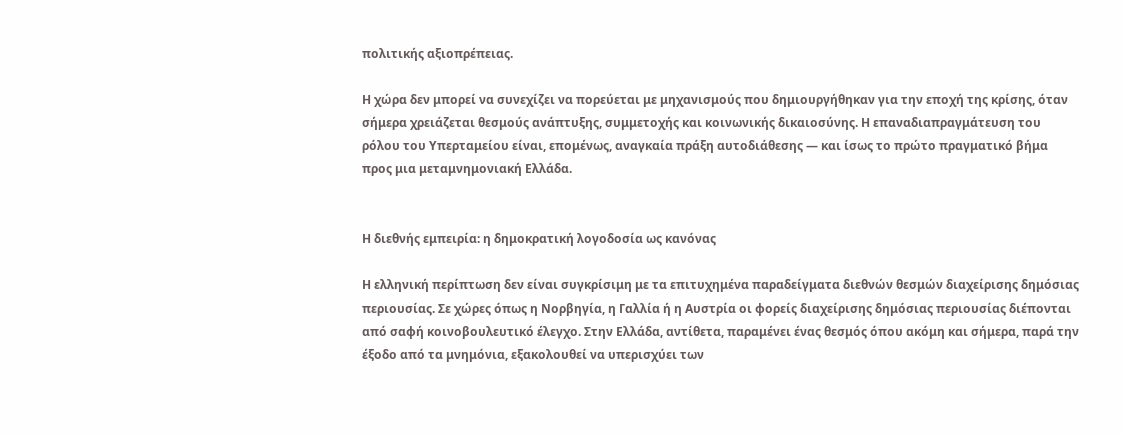πολιτικής αξιοπρέπειας.

Η χώρα δεν μπορεί να συνεχίζει να πορεύεται με μηχανισμούς που δημιουργήθηκαν για την εποχή της κρίσης, όταν σήμερα χρειάζεται θεσμούς ανάπτυξης, συμμετοχής και κοινωνικής δικαιοσύνης. Η επαναδιαπραγμάτευση του ρόλου του Υπερταμείου είναι, επομένως, αναγκαία πράξη αυτοδιάθεσης — και ίσως το πρώτο πραγματικό βήμα προς μια μεταμνημονιακή Ελλάδα.


Η διεθνής εμπειρία: η δημοκρατική λογοδοσία ως κανόνας

Η ελληνική περίπτωση δεν είναι συγκρίσιμη με τα επιτυχημένα παραδείγματα διεθνών θεσμών διαχείρισης δημόσιας περιουσίας. Σε χώρες όπως η Νορβηγία, η Γαλλία ή η Αυστρία οι φορείς διαχείρισης δημόσιας περιουσίας διέπονται από σαφή κοινοβουλευτικό έλεγχο. Στην Ελλάδα, αντίθετα, παραμένει ένας θεσμός όπου ακόμη και σήμερα, παρά την έξοδο από τα μνημόνια, εξακολουθεί να υπερισχύει των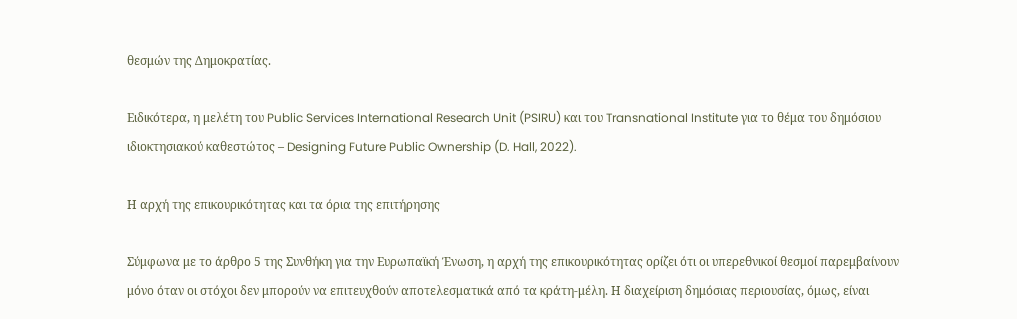θεσμών της Δημοκρατίας.

Ειδικότερα, η μελέτη του Public Services International Research Unit (PSIRU) και του Transnational Institute για το θέμα του δημόσιου ιδιοκτησιακού καθεστώτος – Designing Future Public Ownership (D. Hall, 2022).

Η αρχή της επικουρικότητας και τα όρια της επιτήρησης

Σύμφωνα με το άρθρο 5 της Συνθήκη για την Ευρωπαϊκή Ένωση, η αρχή της επικουρικότητας ορίζει ότι οι υπερεθνικοί θεσμοί παρεμβαίνουν μόνο όταν οι στόχοι δεν μπορούν να επιτευχθούν αποτελεσματικά από τα κράτη-μέλη. Η διαχείριση δημόσιας περιουσίας, όμως, είναι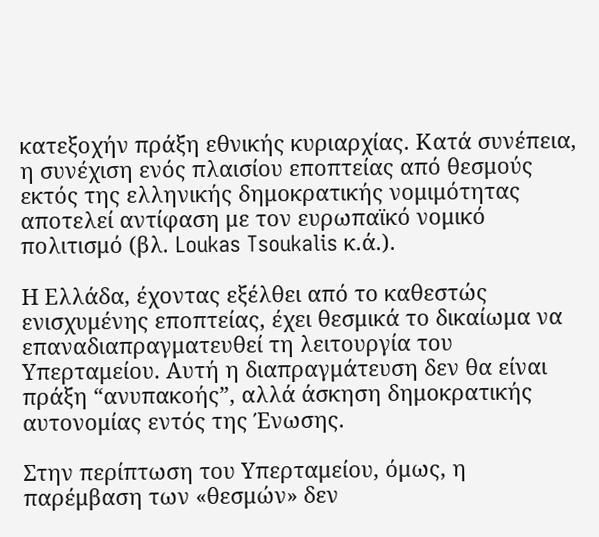κατεξοχήν πράξη εθνικής κυριαρχίας. Κατά συνέπεια, η συνέχιση ενός πλαισίου εποπτείας από θεσμούς εκτός της ελληνικής δημοκρατικής νομιμότητας αποτελεί αντίφαση με τον ευρωπαϊκό νομικό πολιτισμό (βλ. Loukas Tsoukalis κ.ά.).

Η Ελλάδα, έχοντας εξέλθει από το καθεστώς ενισχυμένης εποπτείας, έχει θεσμικά το δικαίωμα να επαναδιαπραγματευθεί τη λειτουργία του Υπερταμείου. Αυτή η διαπραγμάτευση δεν θα είναι πράξη “ανυπακοής”, αλλά άσκηση δημοκρατικής αυτονομίας εντός της Ένωσης.

Στην περίπτωση του Υπερταμείου, όμως, η παρέμβαση των «θεσμών» δεν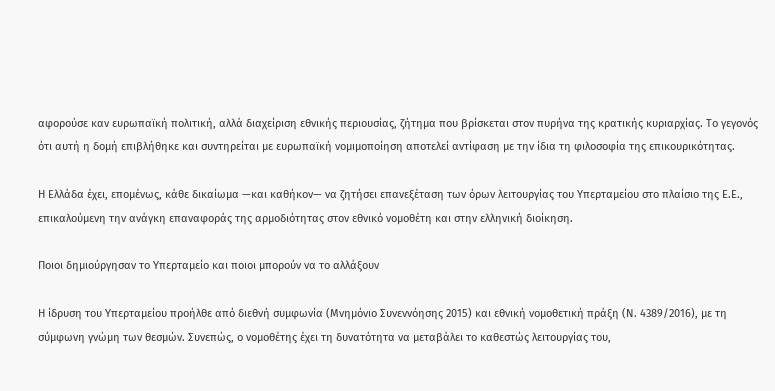αφορούσε καν ευρωπαϊκή πολιτική, αλλά διαχείριση εθνικής περιουσίας, ζήτημα που βρίσκεται στον πυρήνα της κρατικής κυριαρχίας. Το γεγονός ότι αυτή η δομή επιβλήθηκε και συντηρείται με ευρωπαϊκή νομιμοποίηση αποτελεί αντίφαση με την ίδια τη φιλοσοφία της επικουρικότητας.

Η Ελλάδα έχει, επομένως, κάθε δικαίωμα —και καθήκον— να ζητήσει επανεξέταση των όρων λειτουργίας του Υπερταμείου στο πλαίσιο της Ε.Ε., επικαλούμενη την ανάγκη επαναφοράς της αρμοδιότητας στον εθνικό νομοθέτη και στην ελληνική διοίκηση.

Ποιοι δημιούργησαν το Υπερταμείο και ποιοι μπορούν να το αλλάξουν

Η ίδρυση του Υπερταμείου προήλθε από διεθνή συμφωνία (Μνημόνιο Συνεννόησης 2015) και εθνική νομοθετική πράξη (Ν. 4389/2016), με τη σύμφωνη γνώμη των θεσμών. Συνεπώς, ο νομοθέτης έχει τη δυνατότητα να μεταβάλει το καθεστώς λειτουργίας του,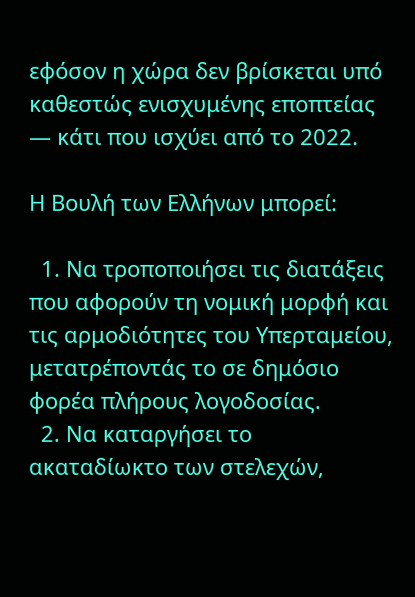εφόσον η χώρα δεν βρίσκεται υπό καθεστώς ενισχυμένης εποπτείας — κάτι που ισχύει από το 2022.

Η Βουλή των Ελλήνων μπορεί:

  1. Να τροποποιήσει τις διατάξεις που αφορούν τη νομική μορφή και τις αρμοδιότητες του Υπερταμείου, μετατρέποντάς το σε δημόσιο φορέα πλήρους λογοδοσίας.
  2. Να καταργήσει το ακαταδίωκτο των στελεχών,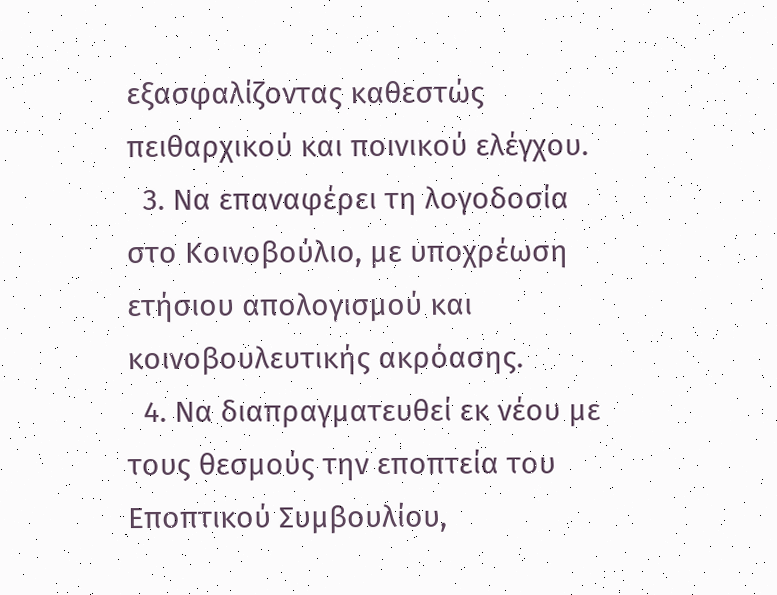εξασφαλίζοντας καθεστώς πειθαρχικού και ποινικού ελέγχου.
  3. Να επαναφέρει τη λογοδοσία στο Κοινοβούλιο, με υποχρέωση ετήσιου απολογισμού και κοινοβουλευτικής ακρόασης.
  4. Να διαπραγματευθεί εκ νέου με τους θεσμούς την εποπτεία του Εποπτικού Συμβουλίου,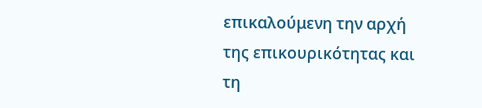επικαλούμενη την αρχή της επικουρικότητας και τη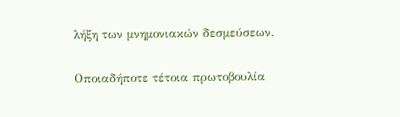λήξη των μνημονιακών δεσμεύσεων.

Οποιαδήποτε τέτοια πρωτοβουλία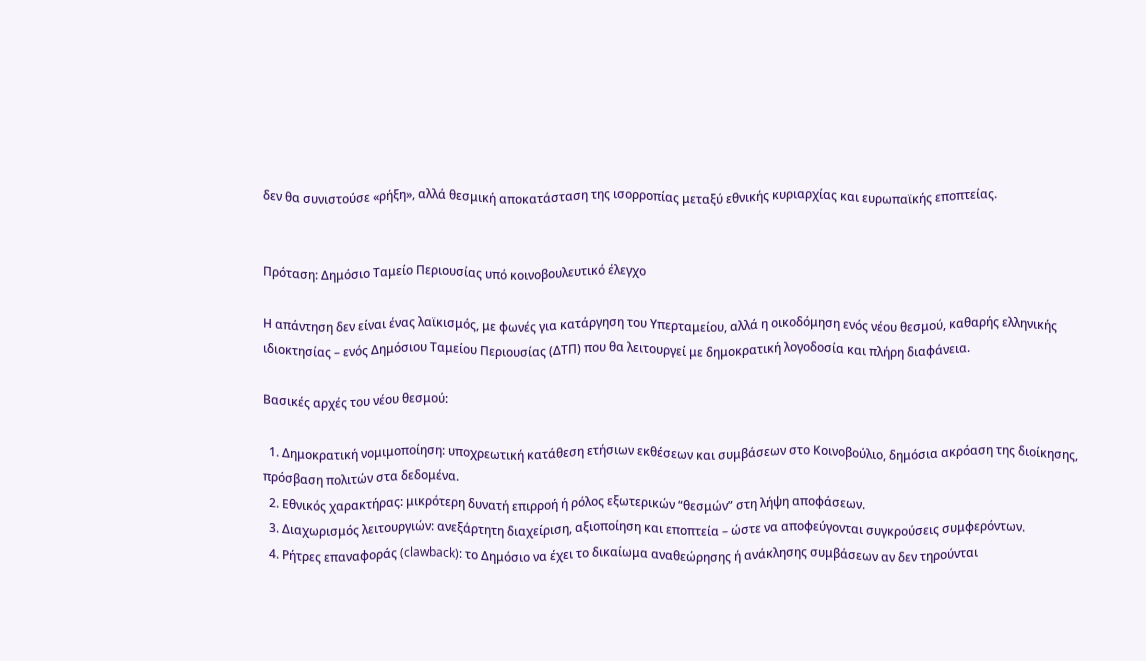δεν θα συνιστούσε «ρήξη», αλλά θεσμική αποκατάσταση της ισορροπίας μεταξύ εθνικής κυριαρχίας και ευρωπαϊκής εποπτείας.


Πρόταση: Δημόσιο Ταμείο Περιουσίας υπό κοινοβουλευτικό έλεγχο

Η απάντηση δεν είναι ένας λαϊκισμός, με φωνές για κατάργηση του Υπερταμείου, αλλά η οικοδόμηση ενός νέου θεσμού, καθαρής ελληνικής ιδιοκτησίας – ενός Δημόσιου Ταμείου Περιουσίας (ΔΤΠ) που θα λειτουργεί με δημοκρατική λογοδοσία και πλήρη διαφάνεια.

Βασικές αρχές του νέου θεσμού:

  1. Δημοκρατική νομιμοποίηση: υποχρεωτική κατάθεση ετήσιων εκθέσεων και συμβάσεων στο Κοινοβούλιο, δημόσια ακρόαση της διοίκησης, πρόσβαση πολιτών στα δεδομένα.
  2. Εθνικός χαρακτήρας: μικρότερη δυνατή επιρροή ή ρόλος εξωτερικών “θεσμών” στη λήψη αποφάσεων.
  3. Διαχωρισμός λειτουργιών: ανεξάρτητη διαχείριση, αξιοποίηση και εποπτεία – ώστε να αποφεύγονται συγκρούσεις συμφερόντων.
  4. Ρήτρες επαναφοράς (clawback): το Δημόσιο να έχει το δικαίωμα αναθεώρησης ή ανάκλησης συμβάσεων αν δεν τηρούνται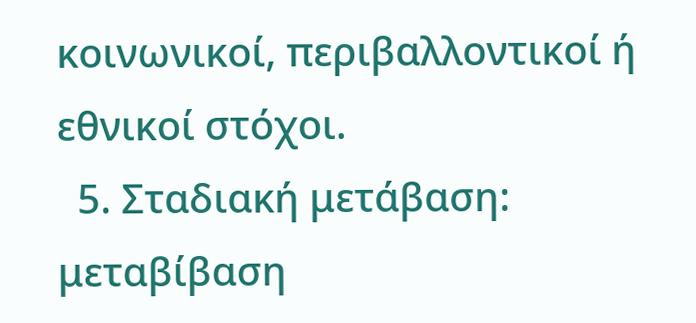κοινωνικοί, περιβαλλοντικοί ή εθνικοί στόχοι.
  5. Σταδιακή μετάβαση: μεταβίβαση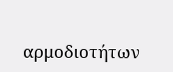αρμοδιοτήτων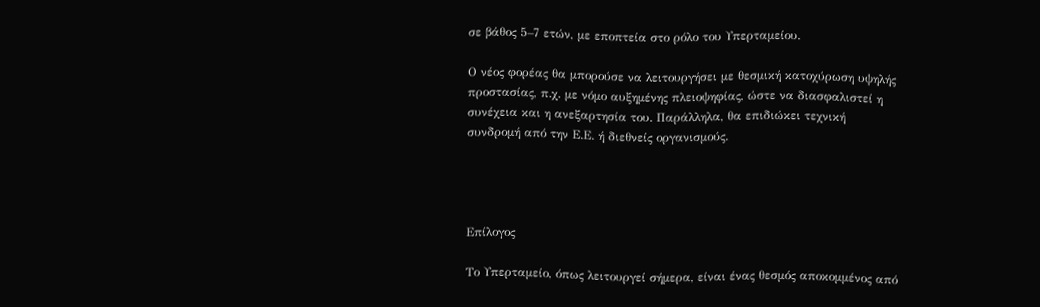σε βάθος 5–7 ετών, με εποπτεία στο ρόλο του Υπερταμείου.

Ο νέος φορέας θα μπορούσε να λειτουργήσει με θεσμική κατοχύρωση υψηλής προστασίας, π.χ. με νόμο αυξημένης πλειοψηφίας, ώστε να διασφαλιστεί η συνέχεια και η ανεξαρτησία του. Παράλληλα, θα επιδιώκει τεχνική συνδρομή από την Ε.Ε. ή διεθνείς οργανισμούς.




Επίλογος

Το Υπερταμείο, όπως λειτουργεί σήμερα, είναι ένας θεσμός αποκομμένος από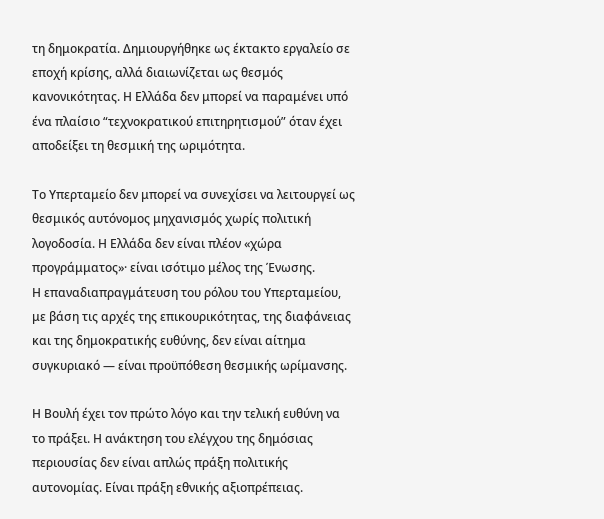τη δημοκρατία. Δημιουργήθηκε ως έκτακτο εργαλείο σε εποχή κρίσης, αλλά διαιωνίζεται ως θεσμός κανονικότητας. Η Ελλάδα δεν μπορεί να παραμένει υπό ένα πλαίσιο “τεχνοκρατικού επιτηρητισμού” όταν έχει αποδείξει τη θεσμική της ωριμότητα.

Το Υπερταμείο δεν μπορεί να συνεχίσει να λειτουργεί ως θεσμικός αυτόνομος μηχανισμός χωρίς πολιτική λογοδοσία. Η Ελλάδα δεν είναι πλέον «χώρα προγράμματος»· είναι ισότιμο μέλος της Ένωσης.
Η επαναδιαπραγμάτευση του ρόλου του Υπερταμείου, με βάση τις αρχές της επικουρικότητας, της διαφάνειας και της δημοκρατικής ευθύνης, δεν είναι αίτημα συγκυριακό — είναι προϋπόθεση θεσμικής ωρίμανσης.

Η Βουλή έχει τον πρώτο λόγο και την τελική ευθύνη να το πράξει. Η ανάκτηση του ελέγχου της δημόσιας περιουσίας δεν είναι απλώς πράξη πολιτικής αυτονομίας. Είναι πράξη εθνικής αξιοπρέπειας.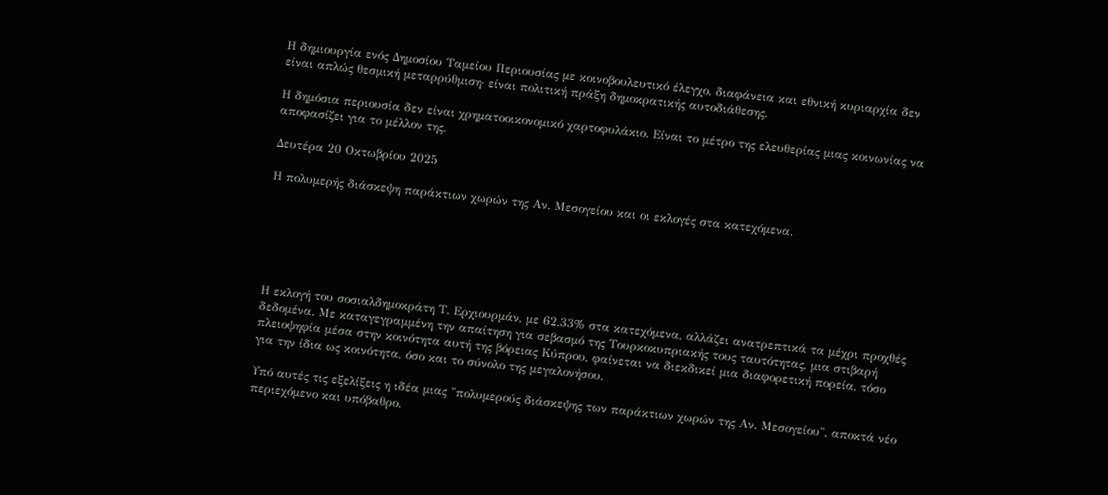Η δημιουργία ενός Δημοσίου Ταμείου Περιουσίας με κοινοβουλευτικό έλεγχο, διαφάνεια και εθνική κυριαρχία δεν είναι απλώς θεσμική μεταρρύθμιση· είναι πολιτική πράξη δημοκρατικής αυτοδιάθεσης.

Η δημόσια περιουσία δεν είναι χρηματοοικονομικό χαρτοφυλάκιο. Είναι το μέτρο της ελευθερίας μιας κοινωνίας να αποφασίζει για το μέλλον της.

Δευτέρα 20 Οκτωβρίου 2025

Η πολυμερής διάσκεψη παράκτιων χωρών της Αν. Μεσογείου και οι εκλογές στα κατεχόμενα.






Η εκλογή του σοσιαλδημοκράτη Τ. Ερχιουρμάν, με 62,33% στα κατεχόμενα, αλλάζει ανατρεπτικά τα μέχρι προχθές δεδομένα. Με καταγεγραμμένη την απαίτηση για σεβασμό της Τουρκοκυπριακής τους ταυτότητας, μια στιβαρή πλειοψηφία μέσα στην κοινότητα αυτή της βόρειας Κύπρου, φαίνεται να διεκδικεί μια διαφορετική πορεία, τόσο για την ίδια ως κοινότητα, όσο και το σύνολο της μεγαλονήσου.

Υπό αυτές τις εξελίξεις η ιδέα μιας "πολυμερούς διάσκεψης των παράκτιων χωρών της Αν. Μεσογείου", αποκτά νέο περιεχόμενο και υπόβαθρο.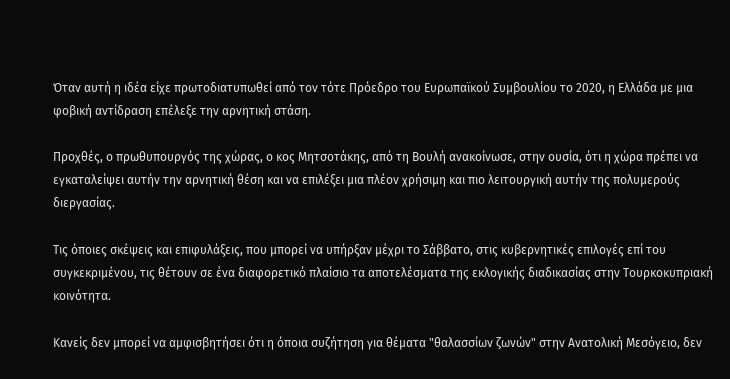Όταν αυτή η ιδέα είχε πρωτοδιατυπωθεί από τον τότε Πρόεδρο του Ευρωπαϊκού Συμβουλίου το 2020, η Ελλάδα με μια φοβική αντίδραση επέλεξε την αρνητική στάση.

Προχθές, ο πρωθυπουργός της χώρας, ο κος Μητσοτάκης, από τη Βουλή ανακοίνωσε, στην ουσία, ότι η χώρα πρέπει να εγκαταλείψει αυτήν την αρνητική θέση και να επιλέξει μια πλέον χρήσιμη και πιο λειτουργική αυτήν της πολυμερούς διεργασίας.

Τις όποιες σκέψεις και επιφυλάξεις, που μπορεί να υπήρξαν μέχρι το Σάββατο, στις κυβερνητικές επιλογές επί του συγκεκριμένου, τις θέτουν σε ένα διαφορετικό πλαίσιο τα αποτελέσματα της εκλογικής διαδικασίας στην Τουρκοκυπριακή κοινότητα.

Κανείς δεν μπορεί να αμφισβητήσει ότι η όποια συζήτηση για θέματα "θαλασσίων ζωνών" στην Ανατολική Μεσόγειο, δεν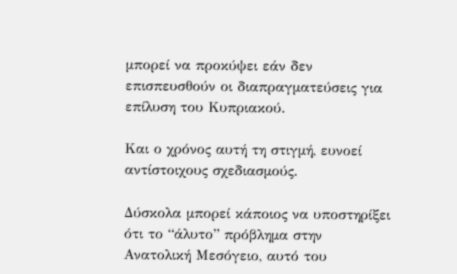μπορεί να προκύψει εάν δεν επισπευσθούν οι διαπραγματεύσεις για επίλυση του Κυπριακού.

Και ο χρόνος αυτή τη στιγμή, ευνοεί αντίστοιχους σχεδιασμούς.

Δύσκολα μπορεί κάποιος να υποστηρίξει ότι το “άλυτο” πρόβλημα στην Ανατολική Μεσόγειο, αυτό του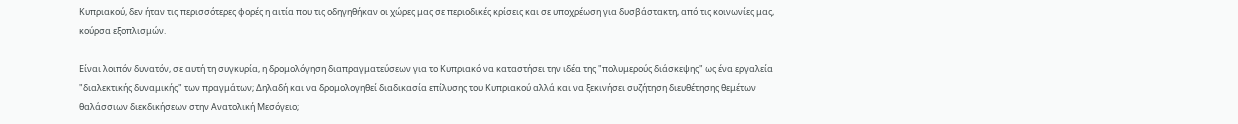Κυπριακού, δεν ήταν τις περισσότερες φορές η αιτία που τις οδηγηθήκαν οι χώρες μας σε περιοδικές κρίσεις και σε υποχρέωση για δυσβάστακτη, από τις κοινωνίες μας, κούρσα εξοπλισμών.

Είναι λοιπόν δυνατόν, σε αυτή τη συγκυρία, η δρομολόγηση διαπραγματεύσεων για το Κυπριακό να καταστήσει την ιδέα της "πολυμερούς διάσκεψης" ως ένα εργαλεία "διαλεκτικής δυναμικής" των πραγμάτων; Δηλαδή και να δρομολογηθεί διαδικασία επίλυσης του Κυπριακού αλλά και να ξεκινήσει συζήτηση διευθέτησης θεμέτων θαλάσσιων διεκδικήσεων στην Ανατολική Μεσόγειο;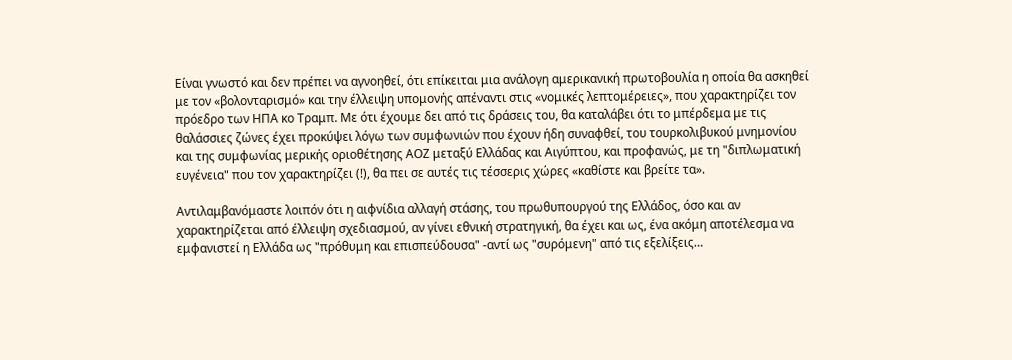Είναι γνωστό και δεν πρέπει να αγνοηθεί, ότι επίκειται μια ανάλογη αμερικανική πρωτοβουλία η οποία θα ασκηθεί με τον «βολονταρισμό» και την έλλειψη υπομονής απέναντι στις «νομικές λεπτομέρειες», που χαρακτηρίζει τον πρόεδρο των ΗΠΑ κο Τραμπ. Με ότι έχουμε δει από τις δράσεις του, θα καταλάβει ότι το μπέρδεμα με τις θαλάσσιες ζώνες έχει προκύψει λόγω των συμφωνιών που έχουν ήδη συναφθεί, του τουρκολιβυκού μνημονίου και της συμφωνίας μερικής οριοθέτησης ΑΟΖ μεταξύ Ελλάδας και Αιγύπτου, και προφανώς, με τη "διπλωματική ευγένεια" που τον χαρακτηρίζει (!), θα πει σε αυτές τις τέσσερις χώρες «καθίστε και βρείτε τα».

Αντιλαμβανόμαστε λοιπόν ότι η αιφνίδια αλλαγή στάσης, του πρωθυπουργού της Ελλάδος, όσο και αν χαρακτηρίζεται από έλλειψη σχεδιασμού, αν γίνει εθνική στρατηγική, θα έχει και ως, ένα ακόμη αποτέλεσμα να εμφανιστεί η Ελλάδα ως "πρόθυμη και επισπεύδουσα" -αντί ως "συρόμενη" από τις εξελίξεις…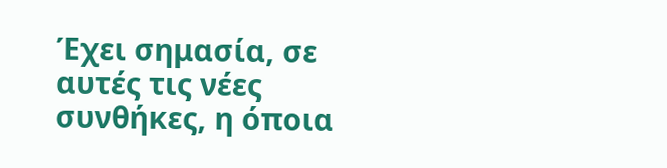Έχει σημασία, σε αυτές τις νέες συνθήκες, η όποια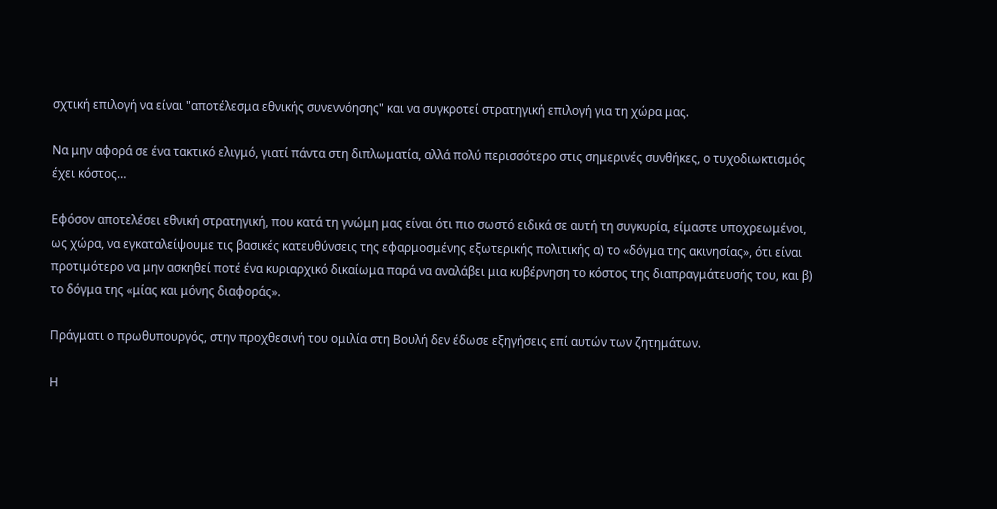σχτική επιλογή να είναι "αποτέλεσμα εθνικής συνεννόησης" και να συγκροτεί στρατηγική επιλογή για τη χώρα μας.

Να μην αφορά σε ένα τακτικό ελιγμό, γιατί πάντα στη διπλωματία, αλλά πολύ περισσότερο στις σημερινές συνθήκες, ο τυχοδιωκτισμός έχει κόστος…

Εφόσον αποτελέσει εθνική στρατηγική, που κατά τη γνώμη μας είναι ότι πιο σωστό ειδικά σε αυτή τη συγκυρία, είμαστε υποχρεωμένοι, ως χώρα, να εγκαταλείψουμε τις βασικές κατευθύνσεις της εφαρμοσμένης εξωτερικής πολιτικής α) το «δόγμα της ακινησίας», ότι είναι προτιμότερο να μην ασκηθεί ποτέ ένα κυριαρχικό δικαίωμα παρά να αναλάβει μια κυβέρνηση το κόστος της διαπραγμάτευσής του, και β) το δόγμα της «μίας και μόνης διαφοράς».

Πράγματι ο πρωθυπουργός, στην προχθεσινή του ομιλία στη Βουλή δεν έδωσε εξηγήσεις επί αυτών των ζητημάτων.

Η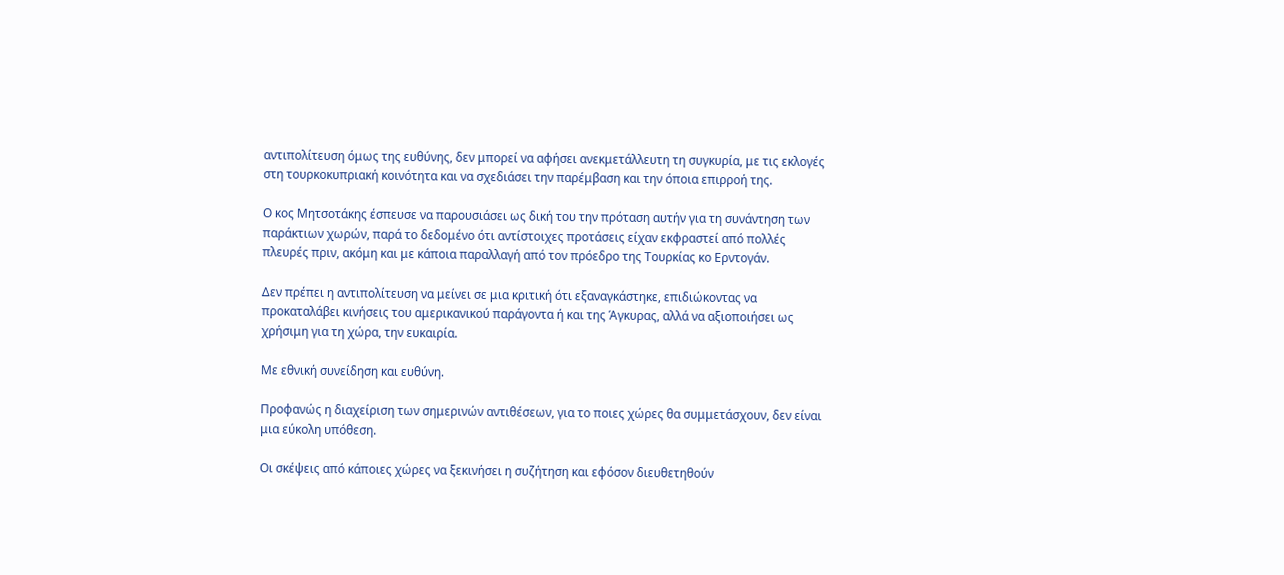αντιπολίτευση όμως της ευθύνης, δεν μπορεί να αφήσει ανεκμετάλλευτη τη συγκυρία, με τις εκλογές στη τουρκοκυπριακή κοινότητα και να σχεδιάσει την παρέμβαση και την όποια επιρροή της.

Ο κος Μητσοτάκης έσπευσε να παρουσιάσει ως δική του την πρόταση αυτήν για τη συνάντηση των παράκτιων χωρών, παρά το δεδομένο ότι αντίστοιχες προτάσεις είχαν εκφραστεί από πολλές πλευρές πριν, ακόμη και με κάποια παραλλαγή από τον πρόεδρο της Τουρκίας κο Ερντογάν.

Δεν πρέπει η αντιπολίτευση να μείνει σε μια κριτική ότι εξαναγκάστηκε, επιδιώκοντας να προκαταλάβει κινήσεις του αμερικανικού παράγοντα ή και της Άγκυρας, αλλά να αξιοποιήσει ως χρήσιμη για τη χώρα, την ευκαιρία.

Με εθνική συνείδηση και ευθύνη.

Προφανώς η διαχείριση των σημερινών αντιθέσεων, για το ποιες χώρες θα συμμετάσχουν, δεν είναι μια εύκολη υπόθεση.

Οι σκέψεις από κάποιες χώρες να ξεκινήσει η συζήτηση και εφόσον διευθετηθούν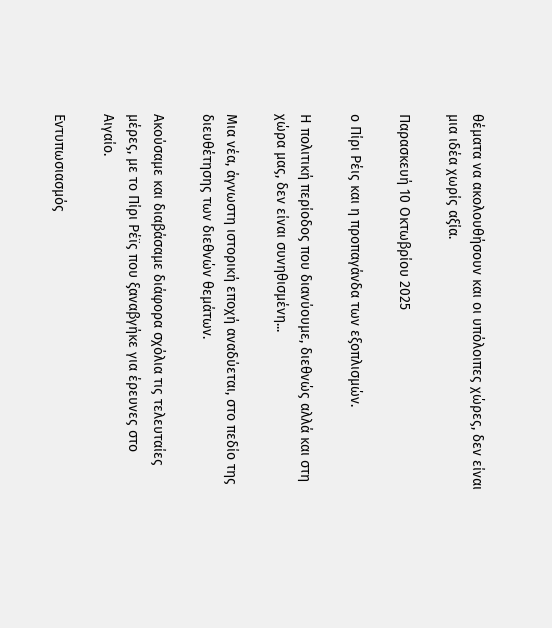θέματα να ακολουθήσουν και οι υπόλοιπες χώρες, δεν είναι μια ιδέα χωρίς αξία.

Παρασκευή 10 Οκτωβρίου 2025

ο Πίρι Ρέις και η προπαγάνδα των εξοπλισμών.

Η πολιτική περίοδος που διανύουμε, διεθνώς αλλά και στη χώρα μας, δεν είναι συνηθισμένη...

Μια νέα, άγνωστη ιστορική εποχή αναδύεται, στο πεδίο της διευθέτησης των διεθνών θεμάτων.

Ακούσαμε και διαβάσαμε διάφορα σχόλια τις τελευταίες μέρες, με το Πίρι Ρέϊς που ξαναβγήκε για έρευνες στο Αιγαίο.

Εντυπωσιασμός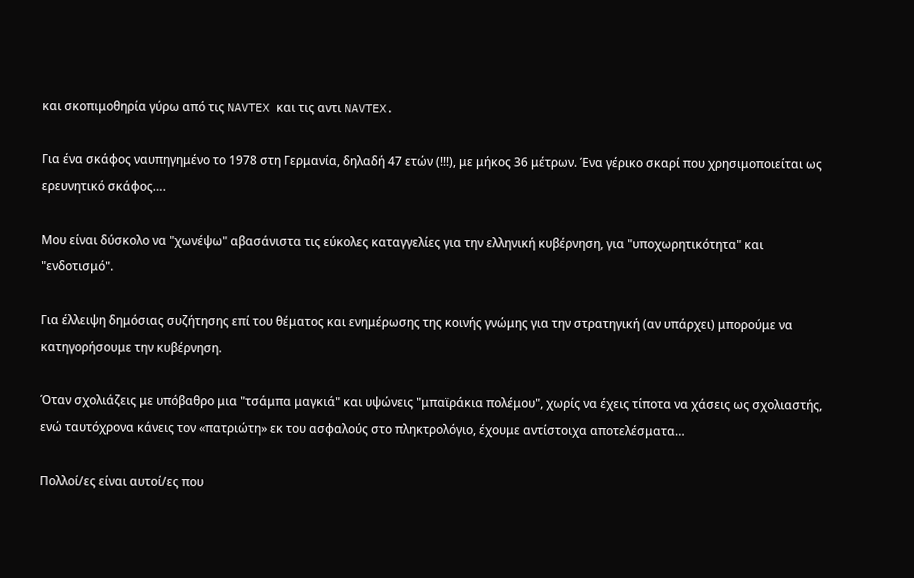και σκοπιμοθηρία γύρω από τις NAVTEX και τις αντι NAVTEX.

Για ένα σκάφος ναυπηγημένο το 1978 στη Γερμανία, δηλαδή 47 ετών (!!!), με μήκος 36 μέτρων. Ένα γέρικο σκαρί που χρησιμοποιείται ως ερευνητικό σκάφος….

Μου είναι δύσκολο να "χωνέψω" αβασάνιστα τις εύκολες καταγγελίες για την ελληνική κυβέρνηση, για "υποχωρητικότητα" και "ενδοτισμό".

Για έλλειψη δημόσιας συζήτησης επί του θέματος και ενημέρωσης της κοινής γνώμης για την στρατηγική (αν υπάρχει) μπορούμε να κατηγορήσουμε την κυβέρνηση.

Όταν σχολιάζεις με υπόβαθρο μια "τσάμπα μαγκιά" και υψώνεις "μπαϊράκια πολέμου", χωρίς να έχεις τίποτα να χάσεις ως σχολιαστής, ενώ ταυτόχρονα κάνεις τον «πατριώτη» εκ του ασφαλούς στο πληκτρολόγιο, έχουμε αντίστοιχα αποτελέσματα…

Πολλοί/ες είναι αυτοί/ες που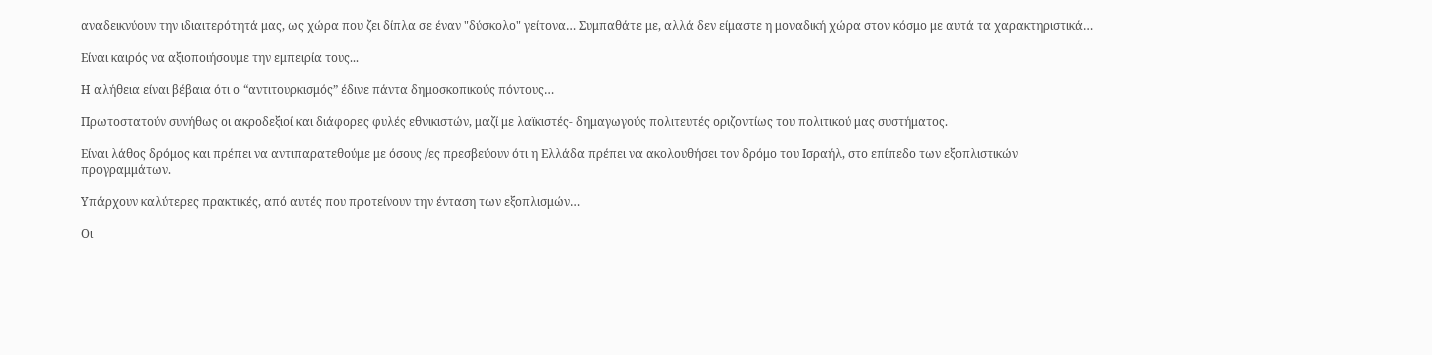αναδεικνύουν την ιδιαιτερότητά μας, ως χώρα που ζει δίπλα σε έναν "δύσκολο" γείτονα… Συμπαθάτε με, αλλά δεν είμαστε η μοναδική χώρα στον κόσμο με αυτά τα χαρακτηριστικά…

Είναι καιρός να αξιοποιήσουμε την εμπειρία τους...

Η αλήθεια είναι βέβαια ότι ο “αντιτουρκισμός” έδινε πάντα δημοσκοπικούς πόντους…

Πρωτοστατούν συνήθως οι ακροδεξιοί και διάφορες φυλές εθνικιστών, μαζί με λαϊκιστές- δημαγωγούς πολιτευτές οριζοντίως του πολιτικού μας συστήματος.

Είναι λάθος δρόμος και πρέπει να αντιπαρατεθούμε με όσους /ες πρεσβεύουν ότι η Ελλάδα πρέπει να ακολουθήσει τον δρόμο του Ισραήλ, στο επίπεδο των εξοπλιστικών προγραμμάτων.

Υπάρχουν καλύτερες πρακτικές, από αυτές που προτείνουν την ένταση των εξοπλισμών…

Οι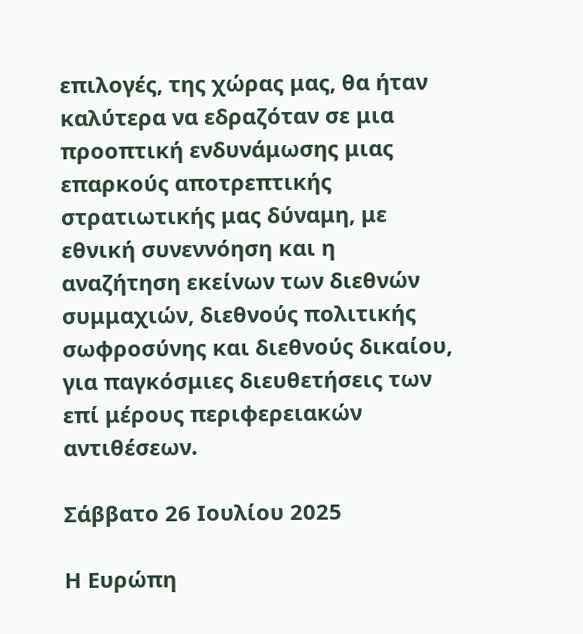επιλογές, της χώρας μας, θα ήταν καλύτερα να εδραζόταν σε μια προοπτική ενδυνάμωσης μιας επαρκούς αποτρεπτικής στρατιωτικής μας δύναμη, με εθνική συνεννόηση και η αναζήτηση εκείνων των διεθνών συμμαχιών, διεθνούς πολιτικής σωφροσύνης και διεθνούς δικαίου, για παγκόσμιες διευθετήσεις των επί μέρους περιφερειακών αντιθέσεων.

Σάββατο 26 Ιουλίου 2025

Η Ευρώπη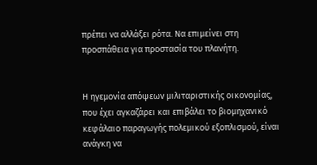πρέπει να αλλάξει ρότα. Να επιμείνει στη προσπάθεια για προστασία του πλανήτη.


Η ηγεμονία απόψεων μιλιταριστικής οικονομίας, που έχει αγκαζάρει και επιβάλει το βιομηχανικό κεφάλαιο παραγωγής πολεμικού εξοπλισμού, είναι ανάγκη να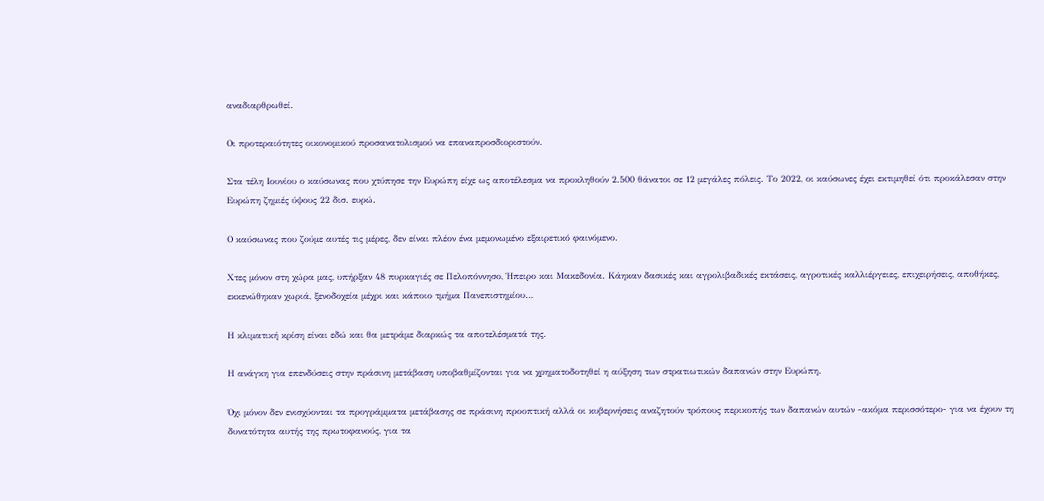αναδιαρθρωθεί.

Οι προτεραιότητες οικονομικού προσανατολισμού να επαναπροσδιοριστούν.

Στα τέλη Ιουνίου ο καύσωνας που χτύπησε την Ευρώπη είχε ως αποτέλεσμα να προκληθούν 2.500 θάνατοι σε 12 μεγάλες πόλεις. Το 2022, οι καύσωνες έχει εκτιμηθεί ότι προκάλεσαν στην Ευρώπη ζημιές ύψους 22 δισ. ευρώ.

Ο καύσωνας που ζούμε αυτές τις μέρες, δεν είναι πλέον ένα μεμονωμένο εξαιρετικό φαινόμενο.

Χτες μόνον στη χώρα μας, υπήρξαν 48 πυρκαγιές σε Πελοπόννησο, Ήπειρο και Μακεδονία. Κάηκαν δασικές και αγρολιβαδικές εκτάσεις, αγροτικές καλλιέργειες, επιχειρήσεις, αποθήκες, εκκενώθηκαν χωριά, ξενοδοχεία μέχρι και κάποιο τμήμα Πανεπιστημίου…

Η κλιματική κρίση είναι εδώ και θα μετράμε διαρκώς τα αποτελέσματά της.

Η ανάγκη για επενδύσεις στην πράσινη μετάβαση υποβαθμίζονται για να χρηματοδοτηθεί η αύξηση των στρατιωτικών δαπανών στην Ευρώπη.

Όχι μόνον δεν ενισχύονται τα προγράμματα μετάβασης σε πράσινη προοπτική αλλά οι κυβερνήσεις αναζητούν τρόπους περικοπής των δαπανών αυτών -ακόμα περισσότερο- για να έχουν τη δυνατότητα αυτής της πρωτοφανούς, για τα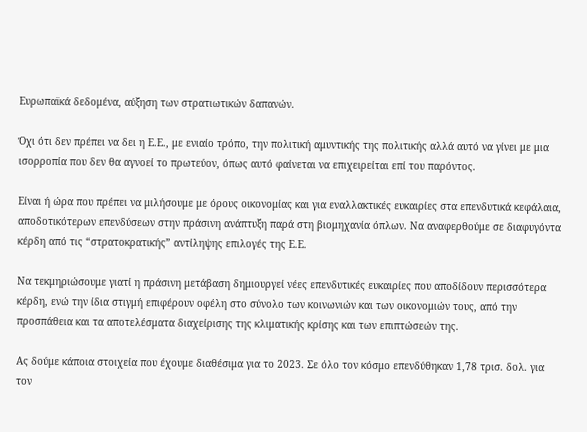Ευρωπαϊκά δεδομένα, αύξηση των στρατιωτικών δαπανών.

Όχι ότι δεν πρέπει να δει η Ε.Ε., με ενιαίο τρόπο, την πολιτική αμυντικής της πολιτικής αλλά αυτό να γίνει με μια ισορροπία που δεν θα αγνοεί το πρωτεύον, όπως αυτό φαίνεται να επιχειρείται επί του παρόντος.

Είναι ή ώρα που πρέπει να μιλήσουμε με όρους οικονομίας και για εναλλακτικές ευκαιρίες στα επενδυτικά κεφάλαια, αποδοτικότερων επενδύσεων στην πράσινη ανάπτυξη παρά στη βιομηχανία όπλων. Να αναφερθούμε σε διαφυγόντα κέρδη από τις “στρατοκρατικής” αντίληψης επιλογές της Ε.Ε.

Να τεκμηριώσουμε γιατί η πράσινη μετάβαση δημιουργεί νέες επενδυτικές ευκαιρίες που αποδίδουν περισσότερα κέρδη, ενώ την ίδια στιγμή επιφέρουν οφέλη στο σύνολο των κοινωνιών και των οικονομιών τους, από την προσπάθεια και τα αποτελέσματα διαχείρισης της κλιματικής κρίσης και των επιπτώσεών της.

Ας δούμε κάποια στοιχεία που έχουμε διαθέσιμα για το 2023. Σε όλο τον κόσμο επενδύθηκαν 1,78 τρισ. δολ. για τον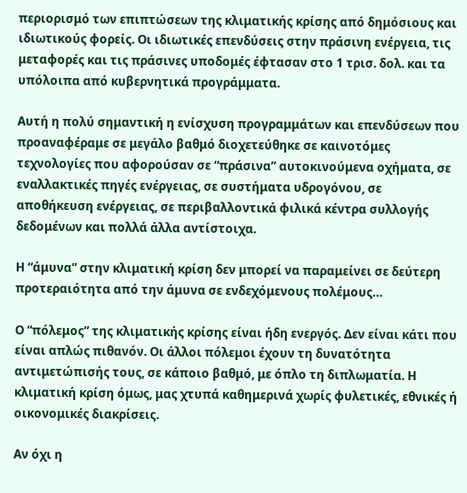περιορισμό των επιπτώσεων της κλιματικής κρίσης από δημόσιους και ιδιωτικούς φορείς. Οι ιδιωτικές επενδύσεις στην πράσινη ενέργεια, τις μεταφορές και τις πράσινες υποδομές έφτασαν στο 1 τρισ. δολ. και τα υπόλοιπα από κυβερνητικά προγράμματα.

Αυτή η πολύ σημαντική η ενίσχυση προγραμμάτων και επενδύσεων που προαναφέραμε σε μεγάλο βαθμό διοχετεύθηκε σε καινοτόμες τεχνολογίες που αφορούσαν σε “πράσινα” αυτοκινούμενα οχήματα, σε εναλλακτικές πηγές ενέργειας, σε συστήματα υδρογόνου, σε αποθήκευση ενέργειας, σε περιβαλλοντικά φιλικά κέντρα συλλογής δεδομένων και πολλά άλλα αντίστοιχα.

Η “άμυνα” στην κλιματική κρίση δεν μπορεί να παραμείνει σε δεύτερη προτεραιότητα από την άμυνα σε ενδεχόμενους πολέμους…

Ο “πόλεμος” της κλιματικής κρίσης είναι ήδη ενεργός. Δεν είναι κάτι που είναι απλώς πιθανόν. Οι άλλοι πόλεμοι έχουν τη δυνατότητα αντιμετώπισής τους, σε κάποιο βαθμό, με όπλο τη διπλωματία. Η κλιματική κρίση όμως, μας χτυπά καθημερινά χωρίς φυλετικές, εθνικές ή οικονομικές διακρίσεις.

Αν όχι η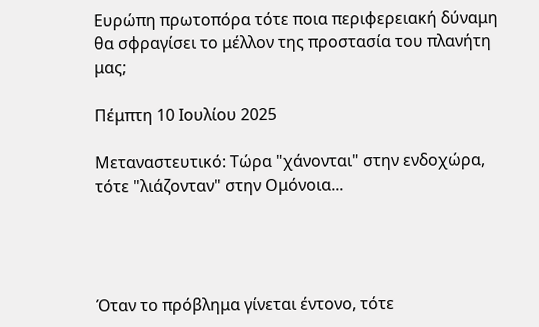Ευρώπη πρωτοπόρα τότε ποια περιφερειακή δύναμη θα σφραγίσει το μέλλον της προστασία του πλανήτη μας;

Πέμπτη 10 Ιουλίου 2025

Μεταναστευτικό: Τώρα "χάνονται" στην ενδοχώρα, τότε "λιάζονταν" στην Ομόνοια...




Όταν το πρόβλημα γίνεται έντονο, τότε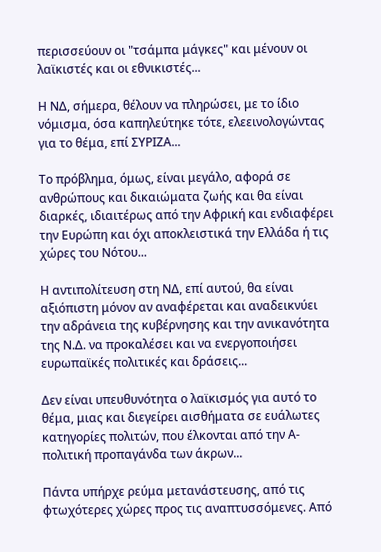περισσεύουν οι "τσάμπα μάγκες" και μένουν οι λαϊκιστές και οι εθνικιστές...

Η ΝΔ, σήμερα, θέλουν να πληρώσει, με το ίδιο νόμισμα, όσα καπηλεύτηκε τότε, ελεεινολογώντας για το θέμα, επί ΣΥΡΙΖΑ...

Το πρόβλημα, όμως, είναι μεγάλο, αφορά σε ανθρώπους και δικαιώματα ζωής και θα είναι διαρκές, ιδιαιτέρως από την Αφρική και ενδιαφέρει την Ευρώπη και όχι αποκλειστικά την Ελλάδα ή τις χώρες του Νότου...

Η αντιπολίτευση στη ΝΔ, επί αυτού, θα είναι αξιόπιστη μόνον αν αναφέρεται και αναδεικνύει την αδράνεια της κυβέρνησης και την ανικανότητα της Ν.Δ. να προκαλέσει και να ενεργοποιήσει ευρωπαϊκές πολιτικές και δράσεις...

Δεν είναι υπευθυνότητα ο λαϊκισμός για αυτό το θέμα, μιας και διεγείρει αισθήματα σε ευάλωτες κατηγορίες πολιτών, που έλκονται από την Α-πολιτική προπαγάνδα των άκρων...

Πάντα υπήρχε ρεύμα μετανάστευσης, από τις φτωχότερες χώρες προς τις αναπτυσσόμενες. Από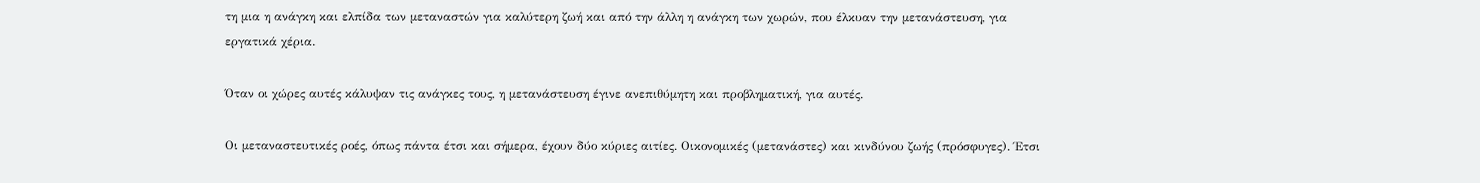τη μια η ανάγκη και ελπίδα των μεταναστών για καλύτερη ζωή και από την άλλη η ανάγκη των χωρών, που έλκυαν την μετανάστευση, για εργατικά χέρια.

Όταν οι χώρες αυτές κάλυψαν τις ανάγκες τους, η μετανάστευση έγινε ανεπιθύμητη και προβληματική, για αυτές.

Οι μεταναστευτικές ροές, όπως πάντα έτσι και σήμερα, έχουν δύο κύριες αιτίες. Οικονομικές (μετανάστες) και κινδύνου ζωής (πρόσφυγες). Έτσι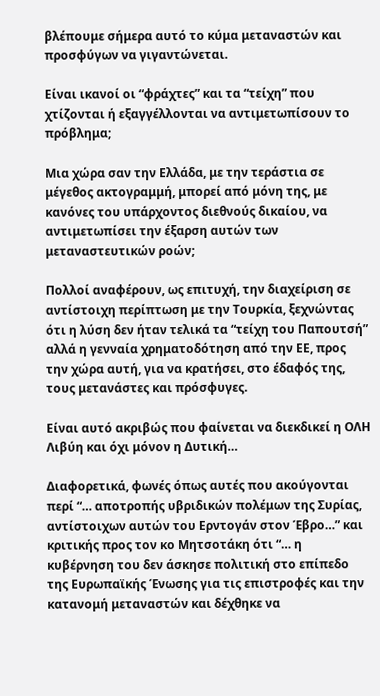βλέπουμε σήμερα αυτό το κύμα μεταναστών και προσφύγων να γιγαντώνεται.

Είναι ικανοί οι “φράχτες” και τα “τείχη” που χτίζονται ή εξαγγέλλονται να αντιμετωπίσουν το πρόβλημα;

Μια χώρα σαν την Ελλάδα, με την τεράστια σε μέγεθος ακτογραμμή, μπορεί από μόνη της, με κανόνες του υπάρχοντος διεθνούς δικαίου, να αντιμετωπίσει την έξαρση αυτών των μεταναστευτικών ροών;

Πολλοί αναφέρουν, ως επιτυχή, την διαχείριση σε αντίστοιχη περίπτωση με την Τουρκία, ξεχνώντας ότι η λύση δεν ήταν τελικά τα “τείχη του Παπουτσή” αλλά η γενναία χρηματοδότηση από την ΕΕ, προς την χώρα αυτή, για να κρατήσει, στο έδαφός της, τους μετανάστες και πρόσφυγες.

Είναι αυτό ακριβώς που φαίνεται να διεκδικεί η ΟΛΗ Λιβύη και όχι μόνον η Δυτική…

Διαφορετικά, φωνές όπως αυτές που ακούγονται περί “… αποτροπής υβριδικών πολέμων της Συρίας, αντίστοιχων αυτών του Ερντογάν στον Έβρο…” και κριτικής προς τον κο Μητσοτάκη ότι “… η κυβέρνηση του δεν άσκησε πολιτική στο επίπεδο της Ευρωπαϊκής Ένωσης για τις επιστροφές και την κατανομή μεταναστών και δέχθηκε να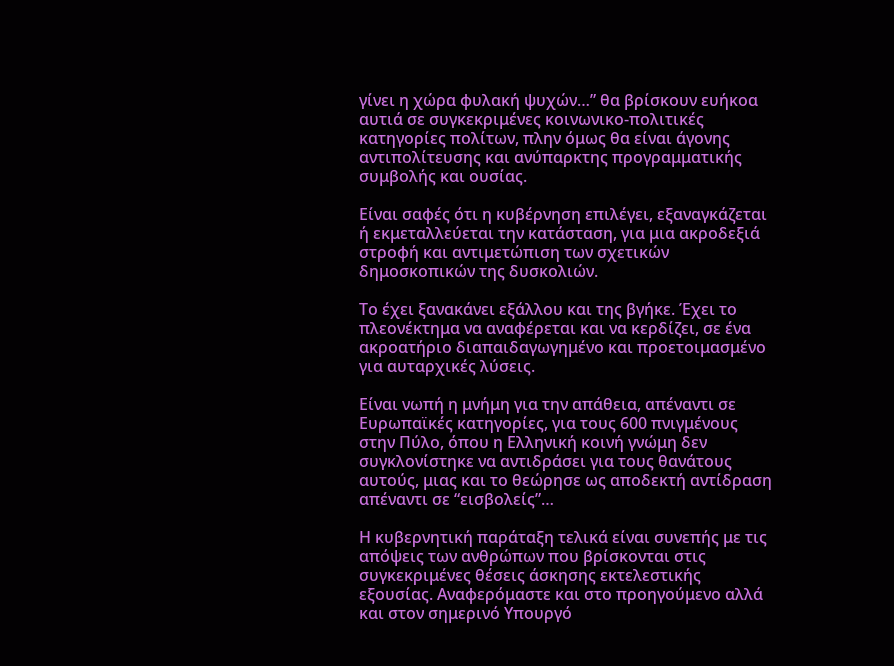γίνει η χώρα φυλακή ψυχών…” θα βρίσκουν ευήκοα αυτιά σε συγκεκριμένες κοινωνικο-πολιτικές κατηγορίες πολίτων, πλην όμως θα είναι άγονης αντιπολίτευσης και ανύπαρκτης προγραμματικής συμβολής και ουσίας.

Είναι σαφές ότι η κυβέρνηση επιλέγει, εξαναγκάζεται ή εκμεταλλεύεται την κατάσταση, για μια ακροδεξιά στροφή και αντιμετώπιση των σχετικών δημοσκοπικών της δυσκολιών.

Το έχει ξανακάνει εξάλλου και της βγήκε. Έχει το πλεονέκτημα να αναφέρεται και να κερδίζει, σε ένα ακροατήριο διαπαιδαγωγημένο και προετοιμασμένο για αυταρχικές λύσεις.

Είναι νωπή η μνήμη για την απάθεια, απέναντι σε Ευρωπαϊκές κατηγορίες, για τους 600 πνιγμένους στην Πύλο, όπου η Ελληνική κοινή γνώμη δεν συγκλονίστηκε να αντιδράσει για τους θανάτους αυτούς, μιας και το θεώρησε ως αποδεκτή αντίδραση απέναντι σε “εισβολείς”…

Η κυβερνητική παράταξη τελικά είναι συνεπής με τις απόψεις των ανθρώπων που βρίσκονται στις συγκεκριμένες θέσεις άσκησης εκτελεστικής εξουσίας. Αναφερόμαστε και στο προηγούμενο αλλά και στον σημερινό Υπουργό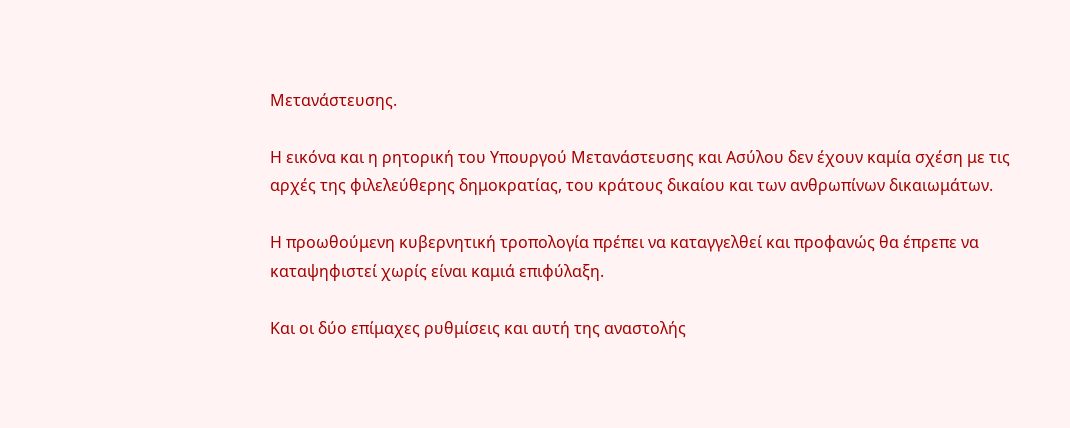Μετανάστευσης.

Η εικόνα και η ρητορική του Υπουργού Μετανάστευσης και Ασύλου δεν έχουν καμία σχέση με τις αρχές της φιλελεύθερης δημοκρατίας, του κράτους δικαίου και των ανθρωπίνων δικαιωμάτων.

Η προωθούμενη κυβερνητική τροπολογία πρέπει να καταγγελθεί και προφανώς θα έπρεπε να καταψηφιστεί χωρίς είναι καμιά επιφύλαξη.

Και οι δύο επίμαχες ρυθμίσεις και αυτή της αναστολής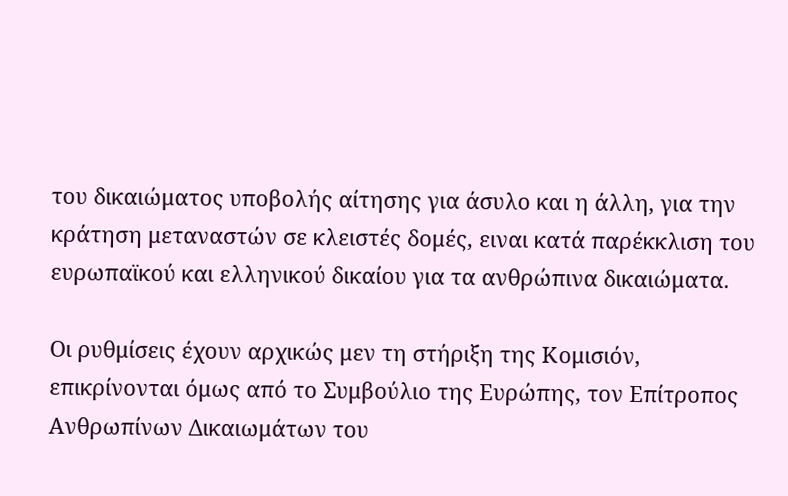του δικαιώματος υποβολής αίτησης για άσυλο και η άλλη, για την κράτηση μεταναστών σε κλειστές δομές, ειναι κατά παρέκκλιση του ευρωπαϊκού και ελληνικού δικαίου για τα ανθρώπινα δικαιώματα.

Οι ρυθμίσεις έχουν αρχικώς μεν τη στήριξη της Κομισιόν, επικρίνονται όμως από το Συμβούλιο της Ευρώπης, τον Επίτροπος Ανθρωπίνων Δικαιωμάτων του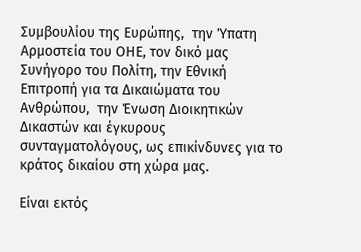Συμβουλίου της Ευρώπης,  την Ύπατη Αρμοστεία του ΟΗΕ, τον δικό μας Συνήγορο του Πολίτη, την Εθνική Επιτροπή για τα Δικαιώματα του Ανθρώπου,  την Ένωση Διοικητικών Δικαστών και έγκυρους συνταγματολόγους, ως επικίνδυνες για το κράτος δικαίου στη χώρα μας.

Είναι εκτός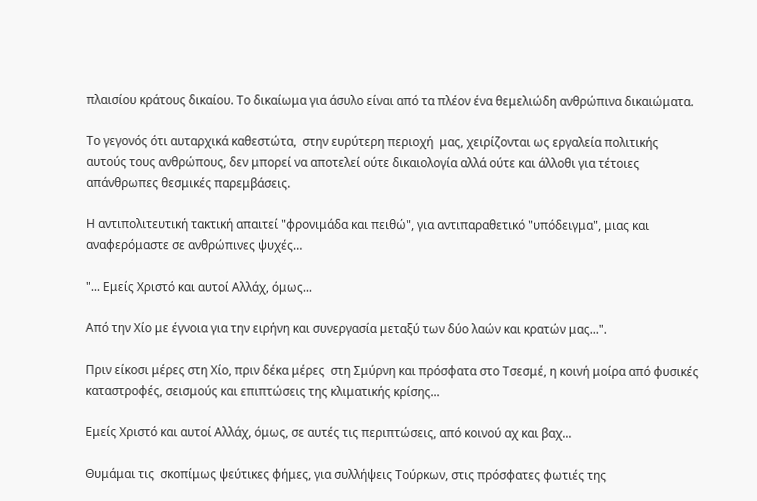πλαισίου κράτους δικαίου. Το δικαίωμα για άσυλο είναι από τα πλέον ένα θεμελιώδη ανθρώπινα δικαιώματα.

Το γεγονός ότι αυταρχικά καθεστώτα,  στην ευρύτερη περιοχή  μας, χειρίζονται ως εργαλεία πολιτικής αυτούς τους ανθρώπους, δεν μπορεί να αποτελεί ούτε δικαιολογία αλλά ούτε και άλλοθι για τέτοιες απάνθρωπες θεσμικές παρεμβάσεις.

Η αντιπολιτευτική τακτική απαιτεί "φρονιμάδα και πειθώ", για αντιπαραθετικό "υπόδειγμα", μιας και αναφερόμαστε σε ανθρώπινες ψυχές…

"... Εμείς Χριστό και αυτοί Αλλάχ, όμως...

Από την Χίο με έγνοια για την ειρήνη και συνεργασία μεταξύ των δύο λαών και κρατών μας...".

Πριν είκοσι μέρες στη Χίο, πριν δέκα μέρες  στη Σμύρνη και πρόσφατα στο Τσεσμέ, η κοινή μοίρα από φυσικές καταστροφές, σεισμούς και επιπτώσεις της κλιματικής κρίσης...

Εμείς Χριστό και αυτοί Αλλάχ, όμως, σε αυτές τις περιπτώσεις, από κοινού αχ και βαχ...

Θυμάμαι τις  σκοπίμως ψεύτικες φήμες, για συλλήψεις Τούρκων, στις πρόσφατες φωτιές της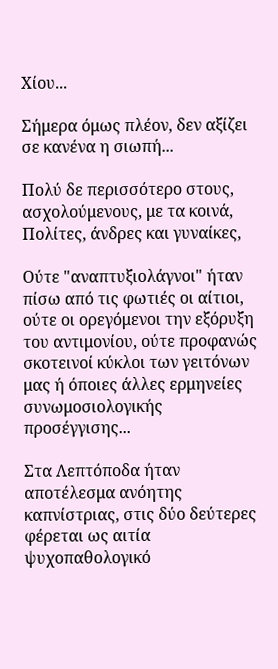Χίου...

Σήμερα όμως πλέον, δεν αξίζει σε κανένα η σιωπή...

Πολύ δε περισσότερο στους, ασχολούμενους, με τα κοινά, Πολίτες, άνδρες και γυναίκες,

Ούτε "αναπτυξιολάγνοι" ήταν  πίσω από τις φωτιές οι αίτιοι, ούτε οι ορεγόμενοι την εξόρυξη του αντιμονίου, ούτε προφανώς σκοτεινοί κύκλοι των γειτόνων μας ή όποιες άλλες ερμηνείες συνωμοσιολογικής προσέγγισης...

Στα Λεπτόποδα ήταν αποτέλεσμα ανόητης καπνίστριας, στις δύο δεύτερες φέρεται ως αιτία ψυχοπαθολογικό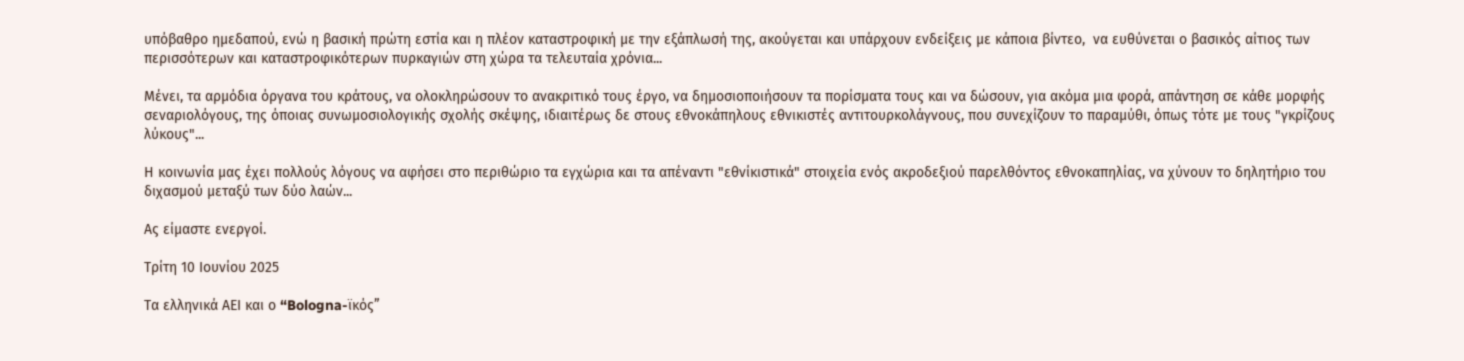υπόβαθρο ημεδαπού, ενώ η βασική πρώτη εστία και η πλέον καταστροφική με την εξάπλωσή της, ακούγεται και υπάρχουν ενδείξεις με κάποια βίντεο,  να ευθύνεται ο βασικός αίτιος των περισσότερων και καταστροφικότερων πυρκαγιών στη χώρα τα τελευταία χρόνια...

Μένει, τα αρμόδια όργανα του κράτους, να ολοκληρώσουν το ανακριτικό τους έργο, να δημοσιοποιήσουν τα πορίσματα τους και να δώσουν, για ακόμα μια φορά, απάντηση σε κάθε μορφής σεναριολόγους, της όποιας συνωμοσιολογικής σχολής σκέψης, ιδιαιτέρως δε στους εθνοκάπηλους εθνικιστές αντιτουρκολάγνους, που συνεχίζουν το παραμύθι, όπως τότε με τους "γκρίζους λύκους"...

Η κοινωνία μας έχει πολλούς λόγους να αφήσει στο περιθώριο τα εγχώρια και τα απέναντι "εθνίκιστικά" στοιχεία ενός ακροδεξιού παρελθόντος εθνοκαπηλίας, να χύνουν το δηλητήριο του διχασμού μεταξύ των δύο λαών...

Ας είμαστε ενεργοί.

Τρίτη 10 Ιουνίου 2025

Τα ελληνικά ΑΕΙ και ο “Bologna-ϊκός”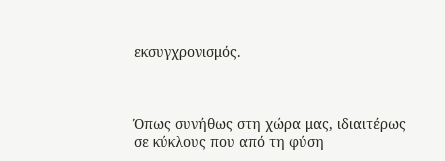εκσυγχρονισμός.



Όπως συνήθως στη χώρα μας, ιδιαιτέρως σε κύκλους που από τη φύση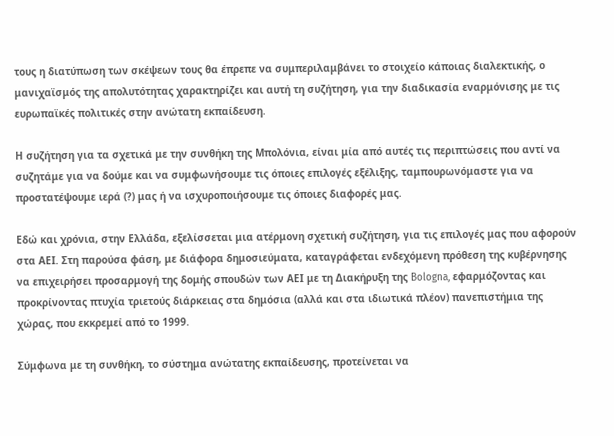τους η διατύπωση των σκέψεων τους θα έπρεπε να συμπεριλαμβάνει το στοιχείο κάποιας διαλεκτικής, ο μανιχαϊσμός της απολυτότητας χαρακτηρίζει και αυτή τη συζήτηση, για την διαδικασία εναρμόνισης με τις ευρωπαϊκές πολιτικές στην ανώτατη εκπαίδευση.

Η συζήτηση για τα σχετικά με την συνθήκη της Μπολόνια, είναι μία από αυτές τις περιπτώσεις που αντί να συζητάμε για να δούμε και να συμφωνήσουμε τις όποιες επιλογές εξέλιξης, ταμπουρωνόμαστε για να προστατέψουμε ιερά (?) μας ή να ισχυροποιήσουμε τις όποιες διαφορές μας.

Εδώ και χρόνια, στην Ελλάδα, εξελίσσεται μια ατέρμονη σχετική συζήτηση, για τις επιλογές μας που αφορούν στα ΑΕΙ. Στη παρούσα φάση, με διάφορα δημοσιεύματα, καταγράφεται ενδεχόμενη πρόθεση της κυβέρνησης να επιχειρήσει προσαρμογή της δομής σπουδών των ΑΕΙ με τη Διακήρυξη της Bologna, εφαρμόζοντας και προκρίνοντας πτυχία τριετούς διάρκειας στα δημόσια (αλλά και στα ιδιωτικά πλέον) πανεπιστήμια της χώρας, που εκκρεμεί από το 1999.

Σύμφωνα με τη συνθήκη, το σύστημα ανώτατης εκπαίδευσης, προτείνεται να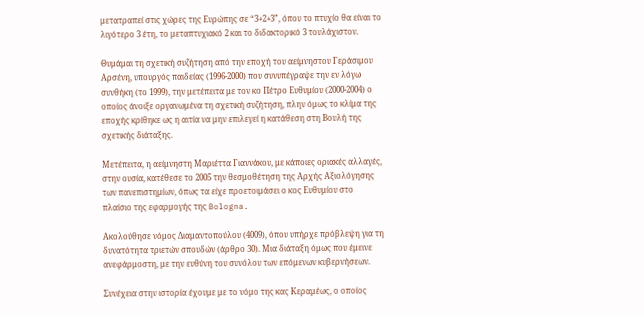μετατραπεί στις χώρες της Ευρώπης σε “3+2+3”, όπου το πτυχίο θα είναι το λιγότερο 3 έτη, το μεταπτυχιακό 2 και το διδακτορικό 3 τουλάχιστον.

Θυμάμαι τη σχετική συζήτηση από την εποχή του αείμνηστου Γεράσιμου Αρσένη, υπουργός παιδείας (1996-2000) που συνυπέγραψε την εν λόγω συνθήκη (το 1999), την μετέπειτα με τον κο Πέτρο Ευθυμίου (2000-2004) ο οποίος άνοιξε οργανωμένα τη σχετική συζήτηση, πλην όμως το κλίμα της εποχής κρίθηκε ως η αιτία να μην επιλεγεί η κατάθεση στη Βουλή της σχετικής διάταξης.

Μετέπειτα, η αείμνηστη Μαριέττα Γιαννάκου, με κάποιες οριακές αλλαγές, στην ουσία, κατέθεσε το 2005 την θεσμοθέτηση της Αρχής Αξιολόγησης των πανεπιστημίων, όπως τα είχε προετοιμάσει ο κος Ευθυμίου στο πλαίσιο της εφαρμογής της Bologna.

Ακολούθησε νόμος Διαμαντοπούλου (4009), όπου υπήρχε πρόβλεψη για τη δυνατότητα τριετών σπουδών (άρθρο 30). Μια διάταξη όμως που έμεινε ανεφάρμοστη, με την ευθύνη του συνόλου των επόμενων κυβερνήσεων.

Συνέχεια στην ιστορία έχουμε με το νόμο της κας Κεραμέως, ο οποίος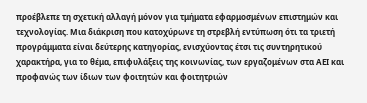προέβλεπε τη σχετική αλλαγή μόνον για τμήματα εφαρμοσμένων επιστημών και τεχνολογίας. Μια διάκριση που κατοχύρωνε τη στρεβλή εντύπωση ότι τα τριετή προγράμματα είναι δεύτερης κατηγορίας, ενισχύοντας έτσι τις συντηρητικού χαρακτήρα, για το θέμα, επιφυλάξεις της κοινωνίας, των εργαζομένων στα ΑΕΙ και προφανώς των ίδιων των φοιτητών και φοιτητριών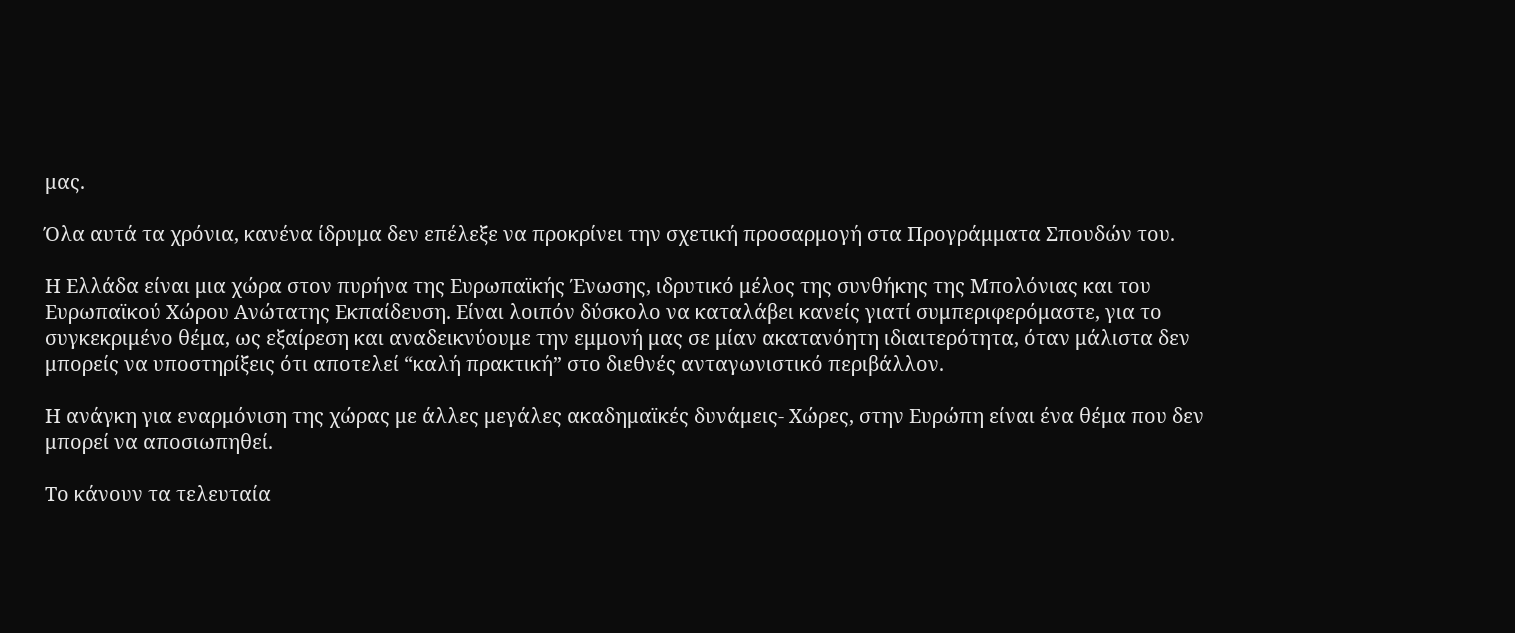μας.

Όλα αυτά τα χρόνια, κανένα ίδρυμα δεν επέλεξε να προκρίνει την σχετική προσαρμογή στα Προγράμματα Σπουδών του.

Η Ελλάδα είναι μια χώρα στον πυρήνα της Ευρωπαϊκής Ένωσης, ιδρυτικό μέλος της συνθήκης της Μπολόνιας και του Ευρωπαϊκού Χώρου Ανώτατης Εκπαίδευση. Είναι λοιπόν δύσκολο να καταλάβει κανείς γιατί συμπεριφερόμαστε, για το συγκεκριμένο θέμα, ως εξαίρεση και αναδεικνύουμε την εμμονή μας σε μίαν ακατανόητη ιδιαιτερότητα, όταν μάλιστα δεν μπορείς να υποστηρίξεις ότι αποτελεί “καλή πρακτική” στο διεθνές ανταγωνιστικό περιβάλλον.

Η ανάγκη για εναρμόνιση της χώρας με άλλες μεγάλες ακαδημαϊκές δυνάμεις- Χώρες, στην Ευρώπη είναι ένα θέμα που δεν μπορεί να αποσιωπηθεί.

Το κάνουν τα τελευταία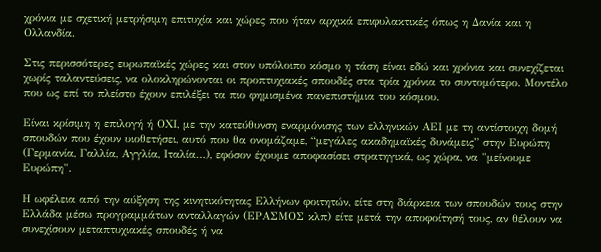χρόνια με σχετική μετρήσιμη επιτυχία και χώρες που ήταν αρχικά επιφυλακτικές όπως η Δανία και η Ολλανδία.

Στις περισσότερες ευρωπαϊκές χώρες και στον υπόλοιπο κόσμο η τάση είναι εδώ και χρόνια και συνεχίζεται χωρίς ταλαντεύσεις, να ολοκληρώνονται οι προπτυχιακές σπουδές στα τρία χρόνια το συντομότερο. Μοντέλο που ως επί το πλείστο έχουν επιλέξει τα πιο φημισμένα πανεπιστήμια του κόσμου.

Είναι κρίσιμη η επιλογή ή ΟΧΙ, με την κατεύθυνση εναρμόνισης των ελληνικών ΑΕΙ με τη αντίστοιχη δομή σπουδών που έχουν υιοθετήσει, αυτό που θα ονομάζαμε, “μεγάλες ακαδημαϊκές δυνάμεις” στην Ευρώπη (Γερμανία, Γαλλία, Αγγλία, Ιταλία…), εφόσον έχουμε αποφασίσει στρατηγικά, ως χώρα, να "μείνουμε Ευρώπη".

Η ωφέλεια από την αύξηση της κινητικότητας Ελλήνων φοιτητών, είτε στη διάρκεια των σπουδών τους στην Ελλάδα μέσω προγραμμάτων ανταλλαγών (ΕΡΑΣΜΟΣ κλπ) είτε μετά την αποφοίτησή τους, αν θέλουν να συνεχίσουν μεταπτυχιακές σπουδές ή να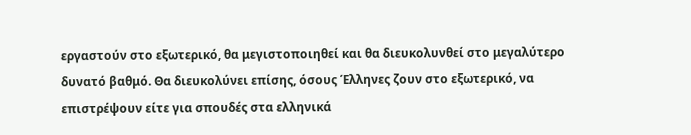εργαστούν στο εξωτερικό, θα μεγιστοποιηθεί και θα διευκολυνθεί στο μεγαλύτερο δυνατό βαθμό. Θα διευκολύνει επίσης, όσους Έλληνες ζουν στο εξωτερικό, να επιστρέψουν είτε για σπουδές στα ελληνικά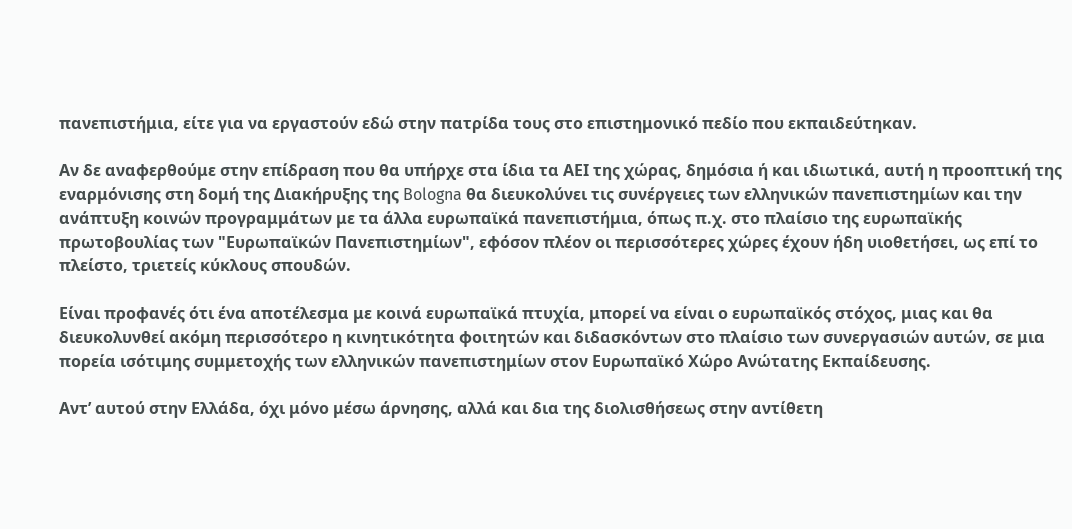πανεπιστήμια, είτε για να εργαστούν εδώ στην πατρίδα τους στο επιστημονικό πεδίο που εκπαιδεύτηκαν.

Αν δε αναφερθούμε στην επίδραση που θα υπήρχε στα ίδια τα ΑΕΙ της χώρας, δημόσια ή και ιδιωτικά, αυτή η προοπτική της εναρμόνισης στη δομή της Διακήρυξης της Bologna θα διευκολύνει τις συνέργειες των ελληνικών πανεπιστημίων και την ανάπτυξη κοινών προγραμμάτων με τα άλλα ευρωπαϊκά πανεπιστήμια, όπως π.χ. στο πλαίσιο της ευρωπαϊκής πρωτοβουλίας των "Ευρωπαϊκών Πανεπιστημίων", εφόσον πλέον οι περισσότερες χώρες έχουν ήδη υιοθετήσει, ως επί το πλείστο, τριετείς κύκλους σπουδών.

Είναι προφανές ότι ένα αποτέλεσμα με κοινά ευρωπαϊκά πτυχία, μπορεί να είναι ο ευρωπαϊκός στόχος, μιας και θα διευκολυνθεί ακόμη περισσότερο η κινητικότητα φοιτητών και διδασκόντων στο πλαίσιο των συνεργασιών αυτών, σε μια πορεία ισότιμης συμμετοχής των ελληνικών πανεπιστημίων στον Ευρωπαϊκό Χώρο Ανώτατης Εκπαίδευσης.

Αντ’ αυτού στην Ελλάδα, όχι μόνο μέσω άρνησης, αλλά και δια της διολισθήσεως στην αντίθετη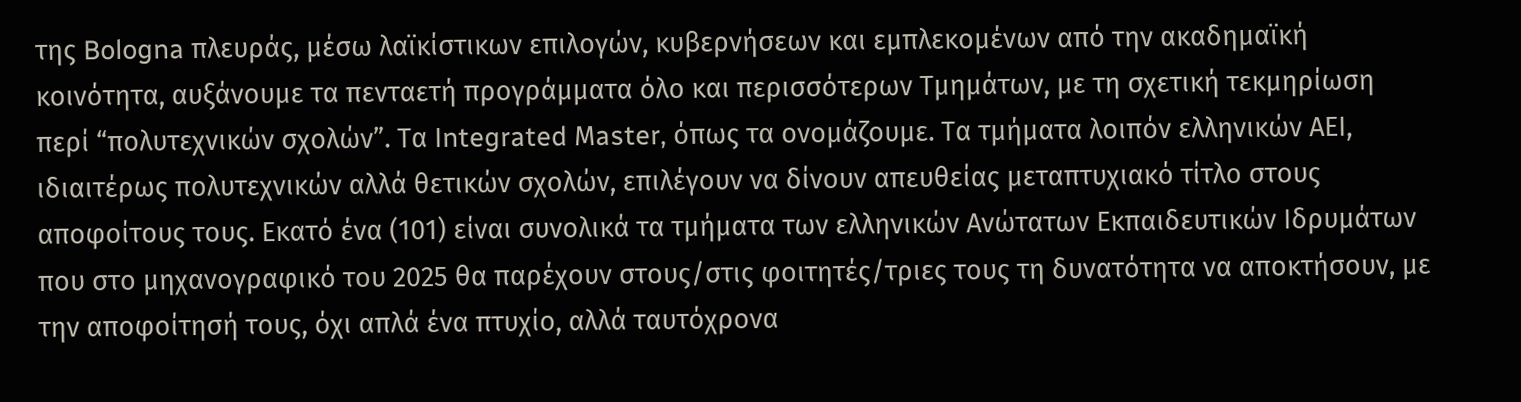της Bologna πλευράς, μέσω λαϊκίστικων επιλογών, κυβερνήσεων και εμπλεκομένων από την ακαδημαϊκή κοινότητα, αυξάνουμε τα πενταετή προγράμματα όλο και περισσότερων Τμημάτων, με τη σχετική τεκμηρίωση περί “πολυτεχνικών σχολών”. Τα Ιntegrated Μaster, όπως τα ονομάζουμε. Τα τμήματα λοιπόν ελληνικών ΑΕΙ, ιδιαιτέρως πολυτεχνικών αλλά θετικών σχολών, επιλέγουν να δίνουν απευθείας μεταπτυχιακό τίτλο στους αποφοίτους τους. Εκατό ένα (101) είναι συνολικά τα τμήματα των ελληνικών Ανώτατων Εκπαιδευτικών Ιδρυμάτων που στο μηχανογραφικό του 2025 θα παρέχουν στους/στις φοιτητές/τριες τους τη δυνατότητα να αποκτήσουν, με την αποφοίτησή τους, όχι απλά ένα πτυχίο, αλλά ταυτόχρονα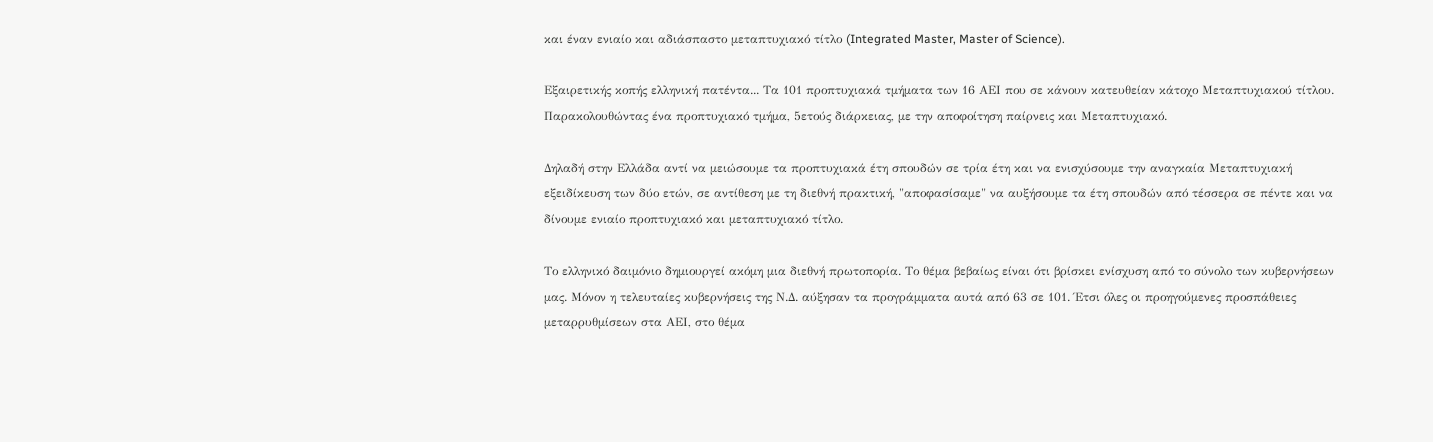και έναν ενιαίο και αδιάσπαστο μεταπτυχιακό τίτλο (Integrated Master, Master of Science).

Εξαιρετικής κοπής ελληνική πατέντα... Τα 101 προπτυχιακά τμήματα των 16 ΑΕΙ που σε κάνουν κατευθείαν κάτοχο Μεταπτυχιακού τίτλου. Παρακολουθώντας ένα προπτυχιακό τμήμα, 5ετούς διάρκειας, με την αποφοίτηση παίρνεις και Μεταπτυχιακό.

Δηλαδή στην Ελλάδα αντί να μειώσουμε τα προπτυχιακά έτη σπουδών σε τρία έτη και να ενισχύσουμε την αναγκαία Μεταπτυχιακή εξειδίκευση των δύο ετών, σε αντίθεση με τη διεθνή πρακτική, "αποφασίσαμε" να αυξήσουμε τα έτη σπουδών από τέσσερα σε πέντε και να δίνουμε ενιαίο προπτυχιακό και μεταπτυχιακό τίτλο.

Το ελληνικό δαιμόνιο δημιουργεί ακόμη μια διεθνή πρωτοπορία. Το θέμα βεβαίως είναι ότι βρίσκει ενίσχυση από το σύνολο των κυβερνήσεων μας. Μόνον η τελευταίες κυβερνήσεις της Ν.Δ. αύξησαν τα προγράμματα αυτά από 63 σε 101. Έτσι όλες οι προηγούμενες προσπάθειες μεταρρυθμίσεων στα ΑΕΙ, στο θέμα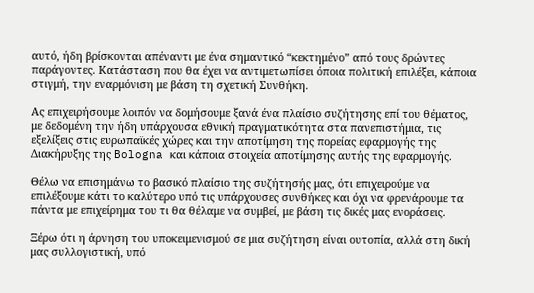αυτό, ήδη βρίσκονται απέναντι με ένα σημαντικό “κεκτημένο” από τους δρώντες παράγοντες. Κατάσταση που θα έχει να αντιμετωπίσει όποια πολιτική επιλέξει, κάποια στιγμή, την εναρμόνιση με βάση τη σχετική Συνθήκη.

Ας επιχειρήσουμε λοιπόν να δομήσουμε ξανά ένα πλαίσιο συζήτησης επί του θέματος, με δεδομένη την ήδη υπάρχουσα εθνική πραγματικότητα στα πανεπιστήμια, τις εξελίξεις στις ευρωπαϊκές χώρες και την αποτίμηση της πορείας εφαρμογής της Διακήρυξης της Bologna και κάποια στοιχεία αποτίμησης αυτής της εφαρμογής.

Θέλω να επισημάνω το βασικό πλαίσιο της συζήτησής μας, ότι επιχειρούμε να επιλέξουμε κάτι το καλύτερο υπό τις υπάρχουσες συνθήκες και όχι να φρενάρουμε τα πάντα με επιχείρημα του τι θα θέλαμε να συμβεί, με βάση τις δικές μας ενοράσεις.

Ξέρω ότι η άρνηση του υποκειμενισμού σε μια συζήτηση είναι ουτοπία, αλλά στη δική μας συλλογιστική, υπό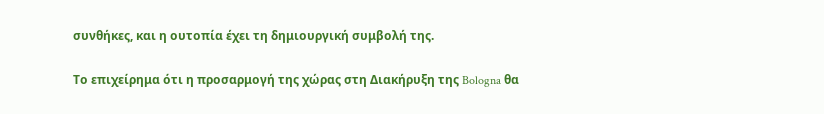συνθήκες, και η ουτοπία έχει τη δημιουργική συμβολή της.

Το επιχείρημα ότι η προσαρμογή της χώρας στη Διακήρυξη της Bologna θα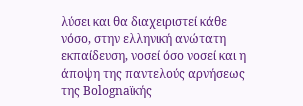λύσει και θα διαχειριστεί κάθε νόσο, στην ελληνική ανώτατη εκπαίδευση, νοσεί όσο νοσεί και η άποψη της παντελούς αρνήσεως της Bolognaϊκής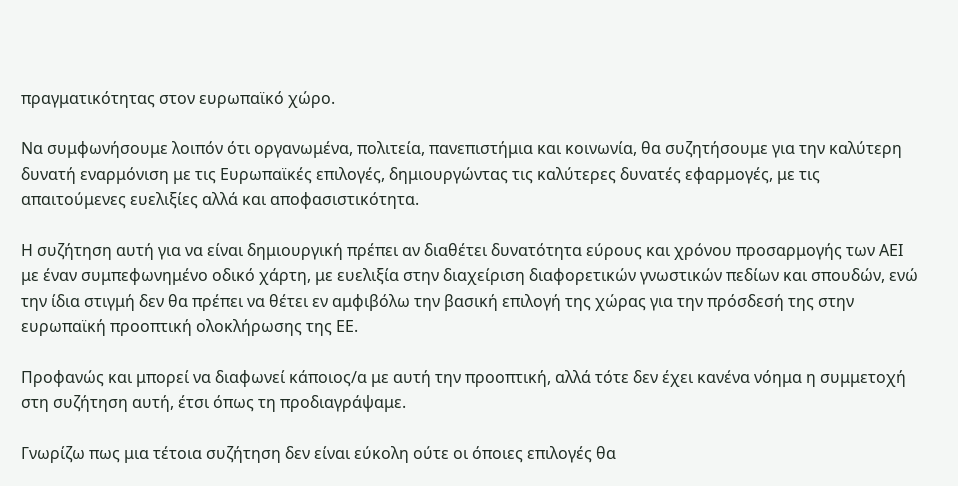πραγματικότητας στον ευρωπαϊκό χώρο.

Να συμφωνήσουμε λοιπόν ότι οργανωμένα, πολιτεία, πανεπιστήμια και κοινωνία, θα συζητήσουμε για την καλύτερη δυνατή εναρμόνιση με τις Ευρωπαϊκές επιλογές, δημιουργώντας τις καλύτερες δυνατές εφαρμογές, με τις απαιτούμενες ευελιξίες αλλά και αποφασιστικότητα.

Η συζήτηση αυτή για να είναι δημιουργική πρέπει αν διαθέτει δυνατότητα εύρους και χρόνου προσαρμογής των ΑΕΙ με έναν συμπεφωνημένο οδικό χάρτη, με ευελιξία στην διαχείριση διαφορετικών γνωστικών πεδίων και σπουδών, ενώ την ίδια στιγμή δεν θα πρέπει να θέτει εν αμφιβόλω την βασική επιλογή της χώρας για την πρόσδεσή της στην ευρωπαϊκή προοπτική ολοκλήρωσης της ΕΕ.

Προφανώς και μπορεί να διαφωνεί κάποιος/α με αυτή την προοπτική, αλλά τότε δεν έχει κανένα νόημα η συμμετοχή στη συζήτηση αυτή, έτσι όπως τη προδιαγράψαμε.

Γνωρίζω πως μια τέτοια συζήτηση δεν είναι εύκολη ούτε οι όποιες επιλογές θα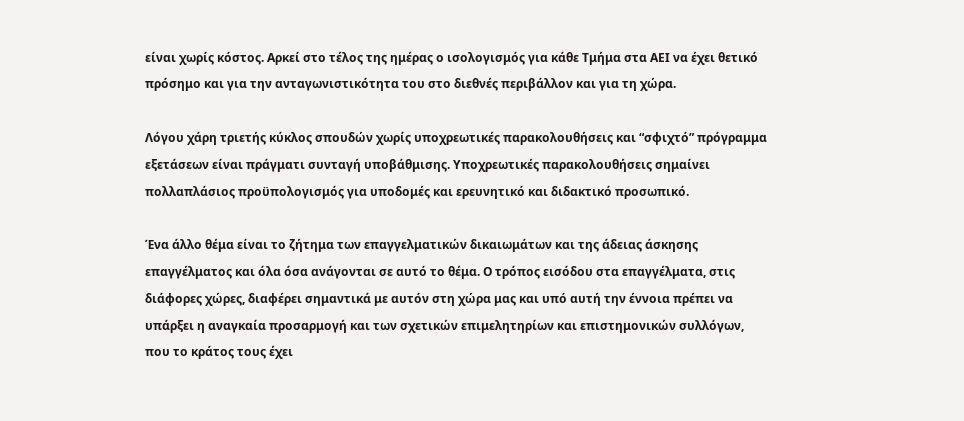είναι χωρίς κόστος. Αρκεί στο τέλος της ημέρας ο ισολογισμός για κάθε Τμήμα στα ΑΕΙ να έχει θετικό πρόσημο και για την ανταγωνιστικότητα του στο διεθνές περιβάλλον και για τη χώρα.

Λόγου χάρη τριετής κύκλος σπουδών χωρίς υποχρεωτικές παρακολουθήσεις και “σφιχτό” πρόγραμμα εξετάσεων είναι πράγματι συνταγή υποβάθμισης. Υποχρεωτικές παρακολουθήσεις σημαίνει πολλαπλάσιος προϋπολογισμός για υποδομές και ερευνητικό και διδακτικό προσωπικό.

Ένα άλλο θέμα είναι το ζήτημα των επαγγελματικών δικαιωμάτων και της άδειας άσκησης επαγγέλματος και όλα όσα ανάγονται σε αυτό το θέμα. Ο τρόπος εισόδου στα επαγγέλματα, στις διάφορες χώρες, διαφέρει σημαντικά με αυτόν στη χώρα μας και υπό αυτή την έννοια πρέπει να υπάρξει η αναγκαία προσαρμογή και των σχετικών επιμελητηρίων και επιστημονικών συλλόγων, που το κράτος τους έχει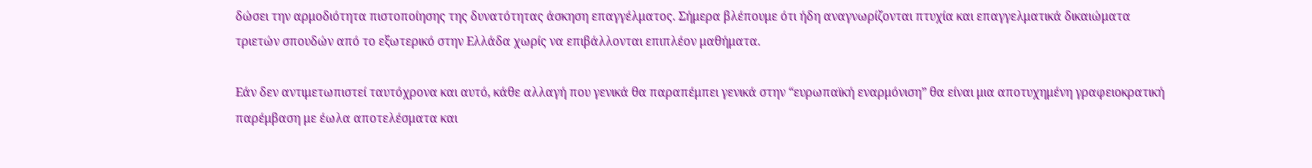δώσει την αρμοδιότητα πιστοποίησης της δυνατότητας άσκηση επαγγέλματος. Σήμερα βλέπουμε ότι ήδη αναγνωρίζονται πτυχία και επαγγελματικά δικαιώματα τριετών σπουδών από το εξωτερικό στην Ελλάδα χωρίς να επιβάλλονται επιπλέον μαθήματα.

Εάν δεν αντιμετωπιστεί ταυτόχρονα και αυτό, κάθε αλλαγή που γενικά θα παραπέμπει γενικά στην “ευρωπαϊκή εναρμόνιση” θα είναι μια αποτυχημένη γραφειοκρατική παρέμβαση με έωλα αποτελέσματα και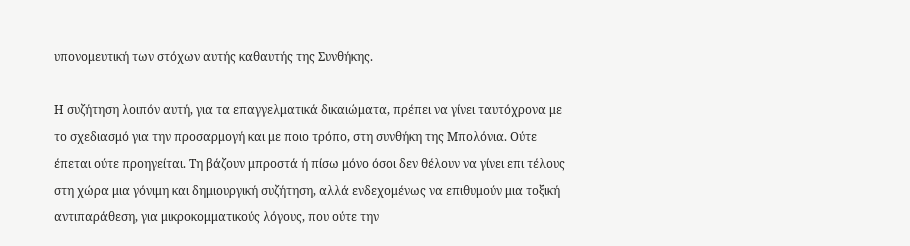υπονομευτική των στόχων αυτής καθαυτής της Συνθήκης.

Η συζήτηση λοιπόν αυτή, για τα επαγγελματικά δικαιώματα, πρέπει να γίνει ταυτόχρονα με το σχεδιασμό για την προσαρμογή και με ποιο τρόπο, στη συνθήκη της Μπολόνια. Ούτε έπεται ούτε προηγείται. Τη βάζουν μπροστά ή πίσω μόνο όσοι δεν θέλουν να γίνει επι τέλους στη χώρα μια γόνιμη και δημιουργική συζήτηση, αλλά ενδεχομένως να επιθυμούν μια τοξική αντιπαράθεση, για μικροκομματικούς λόγους, που ούτε την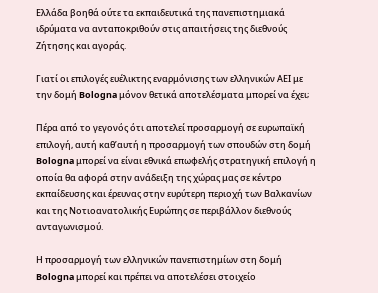Ελλάδα βοηθά ούτε τα εκπαιδευτικά της πανεπιστημιακά ιδρύματα να ανταποκριθούν στις απαιτήσεις της διεθνούς Ζήτησης και αγοράς.

Γιατί οι επιλογές ευέλικτης εναρμόνισης των ελληνικών ΑΕΙ με την δομή Bologna μόνον θετικά αποτελέσματα μπορεί να έχει;

Πέρα από το γεγονός ότι αποτελεί προσαρμογή σε ευρωπαϊκή επιλογή, αυτή καθ’αυτή η προσαρμογή των σπουδών στη δομή Bologna μπορεί να είναι εθνικά επωφελής στρατηγική επιλογή η οποία θα αφορά στην ανάδειξη της χώρας μας σε κέντρο εκπαίδευσης και έρευνας στην ευρύτερη περιοχή των Βαλκανίων και της Νοτιοανατολικής Ευρώπης σε περιβάλλον διεθνούς ανταγωνισμού.

Η προσαρμογή των ελληνικών πανεπιστημίων στη δομή Bologna μπορεί και πρέπει να αποτελέσει στοιχείο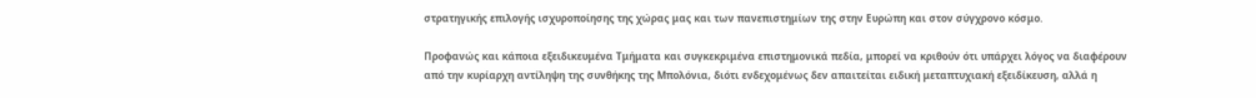στρατηγικής επιλογής ισχυροποίησης της χώρας μας και των πανεπιστημίων της στην Ευρώπη και στον σύγχρονο κόσμο.

Προφανώς και κάποια εξειδικευμένα Τμήματα και συγκεκριμένα επιστημονικά πεδία, μπορεί να κριθούν ότι υπάρχει λόγος να διαφέρουν από την κυρίαρχη αντίληψη της συνθήκης της Μπολόνια, διότι ενδεχομένως δεν απαιτείται ειδική μεταπτυχιακή εξειδίκευση, αλλά η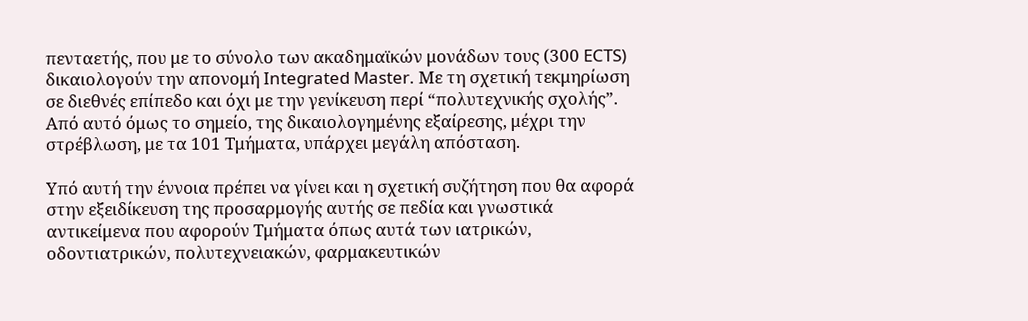πενταετής, που με το σύνολο των ακαδημαϊκών μονάδων τους (300 ECTS) δικαιολογούν την απονομή Integrated Master. Με τη σχετική τεκμηρίωση σε διεθνές επίπεδο και όχι με την γενίκευση περί “πολυτεχνικής σχολής”. Από αυτό όμως το σημείο, της δικαιολογημένης εξαίρεσης, μέχρι την στρέβλωση, με τα 101 Τμήματα, υπάρχει μεγάλη απόσταση.

Υπό αυτή την έννοια πρέπει να γίνει και η σχετική συζήτηση που θα αφορά στην εξειδίκευση της προσαρμογής αυτής σε πεδία και γνωστικά αντικείμενα που αφορούν Τμήματα όπως αυτά των ιατρικών, οδοντιατρικών, πολυτεχνειακών, φαρμακευτικών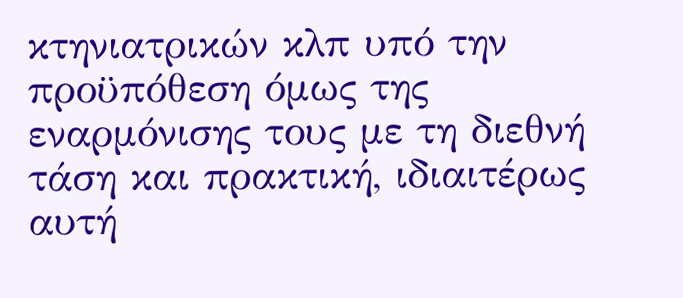κτηνιατρικών κλπ υπό την προϋπόθεση όμως της εναρμόνισης τους με τη διεθνή τάση και πρακτική, ιδιαιτέρως αυτή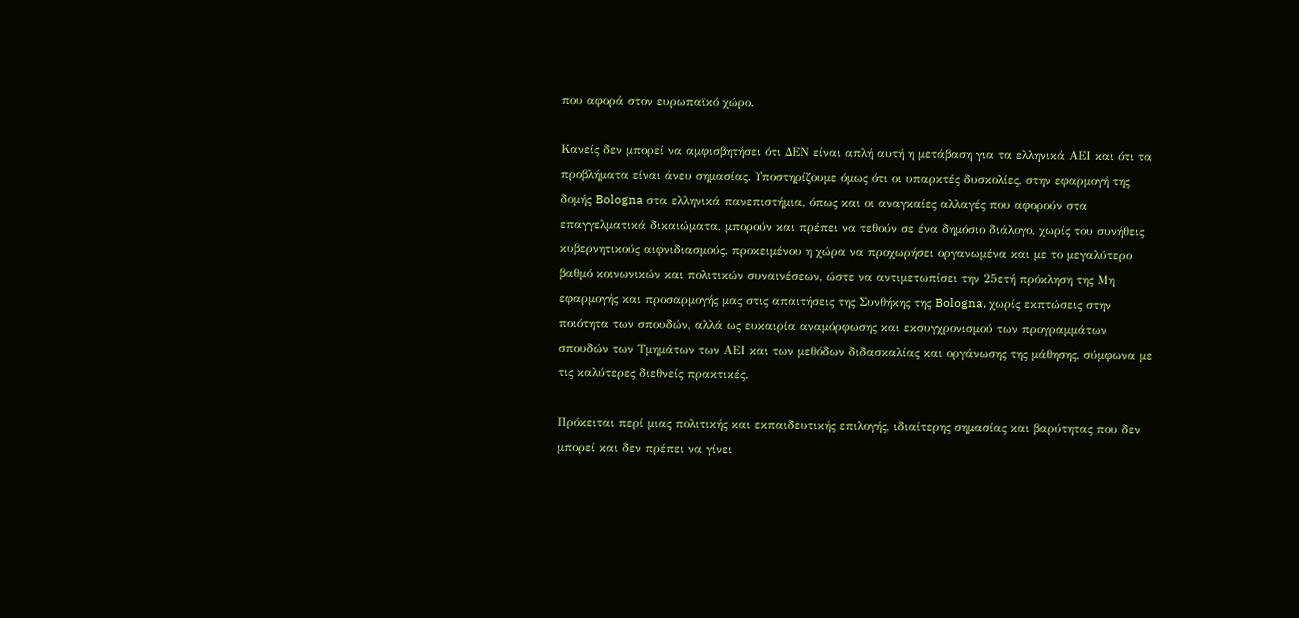που αφορά στον ευρωπαϊκό χώρο.

Κανείς δεν μπορεί να αμφισβητήσει ότι ΔΕΝ είναι απλή αυτή η μετάβαση για τα ελληνικά ΑΕΙ και ότι τα προβλήματα είναι άνευ σημασίας. Υποστηρίζουμε όμως ότι οι υπαρκτές δυσκολίες, στην εφαρμογή της δομής Bologna στα ελληνικά πανεπιστήμια, όπως και οι αναγκαίες αλλαγές που αφορούν στα επαγγελματικά δικαιώματα, μπορούν και πρέπει να τεθούν σε ένα δημόσιο διάλογο, χωρίς του συνήθεις κυβερνητικούς αιφνιδιασμούς, προκειμένου η χώρα να προχωρήσει οργανωμένα και με το μεγαλύτερο βαθμό κοινωνικών και πολιτικών συναινέσεων, ώστε να αντιμετωπίσει την 25ετή πρόκληση της Μη εφαρμογής και προσαρμογής μας στις απαιτήσεις της Συνθήκης της Bologna, χωρίς εκπτώσεις στην ποιότητα των σπουδών, αλλά ως ευκαιρία αναμόρφωσης και εκσυγχρονισμού των προγραμμάτων σπουδών των Τμημάτων των ΑΕΙ και των μεθόδων διδασκαλίας και οργάνωσης της μάθησης, σύμφωνα με τις καλύτερες διεθνείς πρακτικές.

Πρόκειται περί μιας πολιτικής και εκπαιδευτικής επιλογής, ιδιαίτερης σημασίας και βαρύτητας που δεν μπορεί και δεν πρέπει να γίνει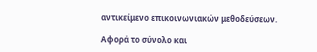αντικείμενο επικοινωνιακών μεθοδεύσεων.

Αφορά το σύνολο και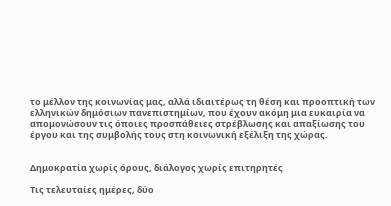το μέλλον της κοινωνίας μας, αλλά ιδιαιτέρως τη θέση και προοπτική των ελληνικών δημόσιων πανεπιστημίων, που έχουν ακόμη μια ευκαιρία να απομονώσουν τις όποιες προσπάθειες στρέβλωσης και απαξίωσης του έργου και της συμβολής τους στη κοινωνική εξέλιξη της χώρας.


Δημοκρατία χωρίς όρους, διάλογος χωρίς επιτηρητές

Τις τελευταίες ημέρες, δύο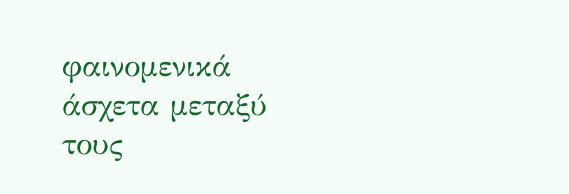φαινομενικά άσχετα μεταξύ τους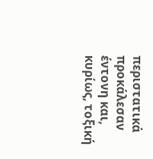περιστατικά προκάλεσαν έντονη και, κυρίως, τοξική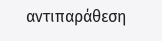αντιπαράθεση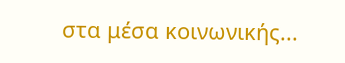στα μέσα κοινωνικής...